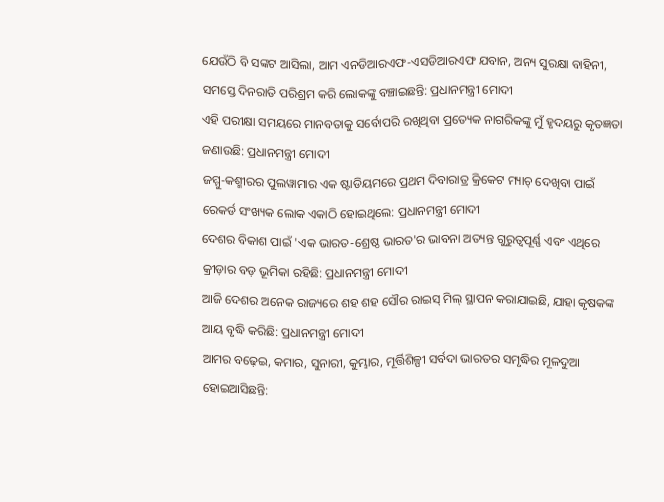ଯେଉଁଠି ବି ସଙ୍କଟ ଆସିଲା, ଆମ ଏନଡିଆରଏଫ-ଏସଡିଆରଏଫ ଯବାନ, ଅନ୍ୟ ସୁରକ୍ଷା ବାହିନୀ, ସମସ୍ତେ ଦିନରାତି ପରିଶ୍ରମ କରି ଲୋକଙ୍କୁ ବଞ୍ଚାଇଛନ୍ତି: ପ୍ରଧାନମନ୍ତ୍ରୀ ମୋଦୀ
ଏହି ପରୀକ୍ଷା ସମୟରେ ମାନବତାକୁ ସର୍ବୋପରି ରଖିଥିବା ପ୍ରତ୍ୟେକ ନାଗରିକଙ୍କୁ ମୁଁ ହୃଦୟରୁ କୃତଜ୍ଞତା ଜଣାଉଛି: ପ୍ରଧାନମନ୍ତ୍ରୀ ମୋଦୀ
ଜମ୍ମୁ-କଶ୍ମୀରର ପୁଲୱାମାର ଏକ ଷ୍ଟାଡିୟମରେ ପ୍ରଥମ ଦିବାରାତ୍ର କ୍ରିକେଟ ମ୍ୟାଚ୍ ଦେଖିବା ପାଇଁ ରେକର୍ଡ ସଂଖ୍ୟକ ଲୋକ ଏକାଠି ହୋଇଥିଲେ: ପ୍ରଧାନମନ୍ତ୍ରୀ ମୋଦୀ
ଦେଶର ବିକାଶ ପାଇଁ 'ଏକ ଭାରତ-ଶ୍ରେଷ୍ଠ ଭାରତ'ର ଭାବନା ଅତ୍ୟନ୍ତ ଗୁରୁତ୍ୱପୂର୍ଣ୍ଣ ଏବଂ ଏଥିରେ କ୍ରୀଡ଼ାର ବଡ଼ ଭୂମିକା ରହିଛି: ପ୍ରଧାନମନ୍ତ୍ରୀ ମୋଦୀ
ଆଜି ଦେଶର ଅନେକ ରାଜ୍ୟରେ ଶହ ଶହ ସୌର ରାଇସ୍ ମିଲ୍ ସ୍ଥାପନ କରାଯାଇଛି, ଯାହା କୃଷକଙ୍କ ଆୟ ବୃଦ୍ଧି କରିଛି: ପ୍ରଧାନମନ୍ତ୍ରୀ ମୋଦୀ
ଆମର ବଢ଼େଇ, କମାର, ସୁନାରୀ, କୁମ୍ଭାର, ମୂର୍ତ୍ତିଶିଳ୍ପୀ ସର୍ବଦା ଭାରତର ସମୃଦ୍ଧିର ମୂଳଦୁଆ ହୋଇଆସିଛନ୍ତି: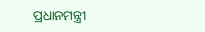ପ୍ରଧାନମନ୍ତ୍ରୀ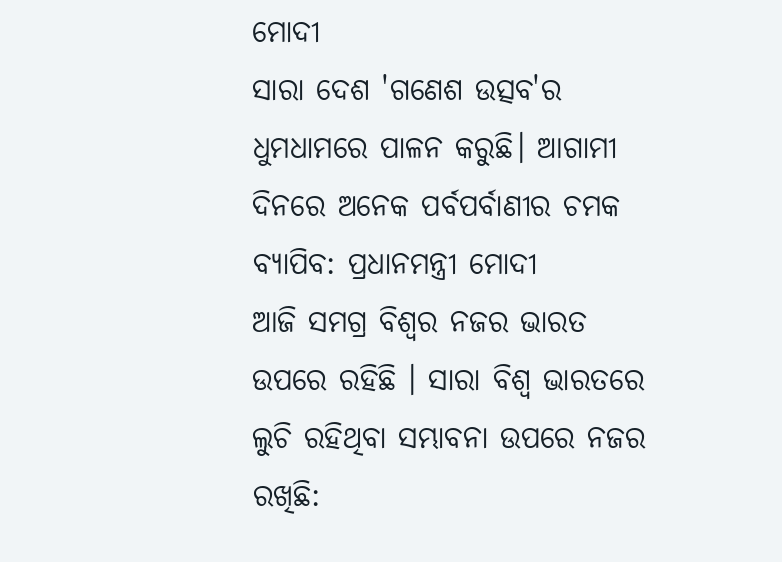ମୋଦୀ
ସାରା ଦେଶ 'ଗଣେଶ ଉତ୍ସବ'ର ଧୁମଧାମରେ ପାଳନ କରୁଛି। ଆଗାମୀ ଦିନରେ ଅନେକ ପର୍ବପର୍ବାଣୀର ଚମକ ବ୍ୟାପିବ: ପ୍ରଧାନମନ୍ତ୍ରୀ ମୋଦୀ
ଆଜି ସମଗ୍ର ବିଶ୍ୱର ନଜର ଭାରତ ଉପରେ ରହିଛି । ସାରା ବିଶ୍ୱ ଭାରତରେ ଲୁଚି ରହିଥିବା ସମ୍ଭାବନା ଉପରେ ନଜର ରଖିଛି: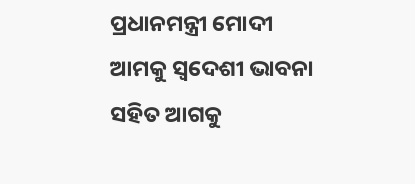ପ୍ରଧାନମନ୍ତ୍ରୀ ମୋଦୀ
ଆମକୁ ସ୍ୱଦେଶୀ ଭାବନା ସହିତ ଆଗକୁ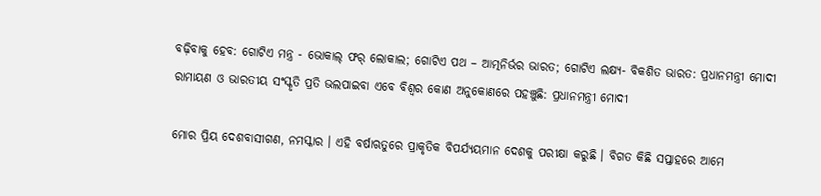ବଢ଼ିବାକୁ ହେବ: ଗୋଟିଏ ମନ୍ତ୍ର - ଭୋକାଲ୍ ଫର୍ ଲୋକାଲ; ଗୋଟିଏ ପଥ – ଆତ୍ମନିର୍ଭର ଭାରତ; ଗୋଟିଏ ଲକ୍ଷ୍ୟ- ବିକଶିତ ଭାରତ: ପ୍ରଧାନମନ୍ତ୍ରୀ ମୋଦୀ
ରାମାୟଣ ଓ ଭାରତୀୟ ସଂସ୍କୃତି ପ୍ରତି ଭଲପାଇବା ଏବେ ବିଶ୍ୱର କୋଣ ଅନୁକୋଣରେ ପହଞ୍ଚୁଛି: ପ୍ରଧାନମନ୍ତ୍ରୀ ମୋଦୀ

ମୋର ପ୍ରିୟ ଦେଶବାସୀଗଣ, ନମସ୍କାର । ଏହି ବର୍ଷାଋତୁରେ ପ୍ରାକୃତିକ ବିପର୍ଯ୍ୟୟମାନ ଦେଶକୁ ପରୀକ୍ଷା କରୁଛି । ବିଗତ କିଛି ସପ୍ତାହରେ ଆମେ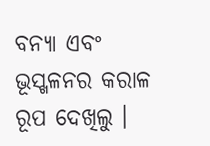ବନ୍ୟା ଏବଂ ଭୂସ୍ଖଳନର କରାଳ ରୂପ ଦେଖିଲୁ ।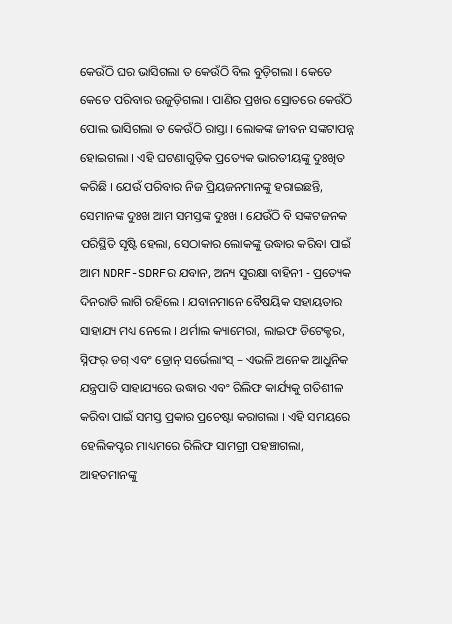କେଉଁଠି ଘର ଭାସିଗଲା ତ କେଉଁଠି ବିଲ ବୁଡ଼ିଗଲା । କେତେ କେତେ ପରିବାର ଉଜୁଡ଼ିଗଲା । ପାଣିର ପ୍ରଖର ସ୍ରୋତରେ କେଉଁଠି ପୋଲ ଭାସିଗଲା ତ କେଉଁଠି ରାସ୍ତା । ଲୋକଙ୍କ ଜୀବନ ସଙ୍କଟାପନ୍ନ ହୋଇଗଲା । ଏହି ଘଟଣାଗୁଡ଼ିକ ପ୍ରତ୍ୟେକ ଭାରତୀୟଙ୍କୁ ଦୁଃଖିତ କରିଛି । ଯେଉଁ ପରିବାର ନିଜ ପ୍ରିୟଜନମାନଙ୍କୁ ହରାଇଛନ୍ତି, ସେମାନଙ୍କ ଦୁଃଖ ଆମ ସମସ୍ତଙ୍କ ଦୁଃଖ । ଯେଉଁଠି ବି ସଙ୍କଟଜନକ ପରିସ୍ଥିତି ସୃଷ୍ଟି ହେଲା, ସେଠାକାର ଲୋକଙ୍କୁ ଉଦ୍ଧାର କରିବା ପାଇଁ ଆମ NDRF-SDRFର ଯବାନ, ଅନ୍ୟ ସୁରକ୍ଷା ବାହିନୀ - ପ୍ରତ୍ୟେକ ଦିନରାତି ଲାଗି ରହିଲେ । ଯବାନମାନେ ବୈଷୟିକ ସହାୟତାର ସାହାଯ୍ୟ ମଧ୍ୟ ନେଲେ । ଥର୍ମାଲ କ୍ୟାମେରା, ଲାଇଫ ଡିଟେକ୍ଟର, ସ୍ନିଫର୍ ଡଗ୍ ଏବଂ ଡ୍ରୋନ୍ ସର୍ଭେଲାଂସ୍ – ଏଭଳି ଅନେକ ଆଧୁନିକ ଯନ୍ତ୍ରପାତି ସାହାଯ୍ୟରେ ଉଦ୍ଧାର ଏବଂ ରିଲିଫ କାର୍ଯ୍ୟକୁ ଗତିଶୀଳ କରିବା ପାଇଁ ସମସ୍ତ ପ୍ରକାର ପ୍ରଚେଷ୍ଟା କରାଗଲା । ଏହି ସମୟରେ ହେଲିକପ୍ଟର ମାଧ୍ୟମରେ ରିଲିଫ ସାମଗ୍ରୀ ପହଞ୍ଚାଗଲା, ଆହତମାନଙ୍କୁ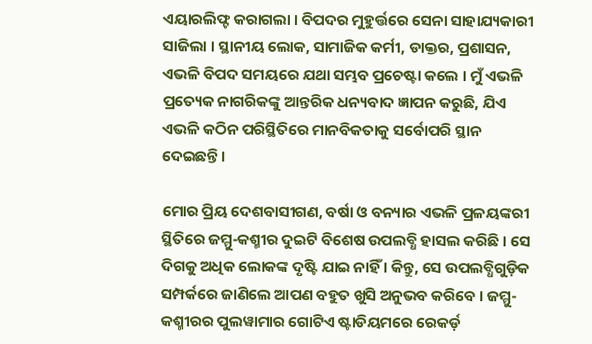ଏୟାରଲିଫ୍ଟ କରାଗଲା । ବିପଦର ମୁହୁର୍ତ୍ତରେ ସେନା ସାହାଯ୍ୟକାରୀ ସାଜିଲା । ସ୍ଥାନୀୟ ଲୋକ, ସାମାଜିକ କର୍ମୀ, ଡାକ୍ତର, ପ୍ରଶାସନ, ଏଭଳି ବିପଦ ସମୟରେ ଯଥା ସମ୍ଭବ ପ୍ରଚେଷ୍ଟା କଲେ । ମୁଁ ଏଭଳି ପ୍ରତ୍ୟେକ ନାଗରିକଙ୍କୁ ଆନ୍ତରିକ ଧନ୍ୟବାଦ ଜ୍ଞାପନ କରୁଛି, ଯିଏ ଏଭଳି କଠିନ ପରିସ୍ଥିତିରେ ମାନବିକତାକୁ ସର୍ବୋପରି ସ୍ଥାନ ଦେଇଛନ୍ତି ।

ମୋର ପ୍ରିୟ ଦେଶବାସୀଗଣ, ବର୍ଷା ଓ ବନ୍ୟାର ଏଭଳି ପ୍ରଳୟଙ୍କରୀ ସ୍ଥିତିରେ ଜମ୍ମୁ-କଶ୍ମୀର ଦୁଇଟି ବିଶେଷ ଉପଲବ୍ଧି ହାସଲ କରିଛି । ସେ ଦିଗକୁ ଅଧିକ ଲୋକଙ୍କ ଦୃଷ୍ଟି ଯାଇ ନାହିଁ । କିନ୍ତୁ, ସେ ଉପଲବ୍ଧିଗୁଡ଼ିକ ସମ୍ପର୍କରେ ଜାଣିଲେ ଆପଣ ବହୁତ ଖୁସି ଅନୁଭବ କରିବେ । ଜମ୍ମୁ-କଶ୍ମୀରର ପୁଲୱାମାର ଗୋଟିଏ ଷ୍ଟାଡିୟମରେ ରେକର୍ଡ଼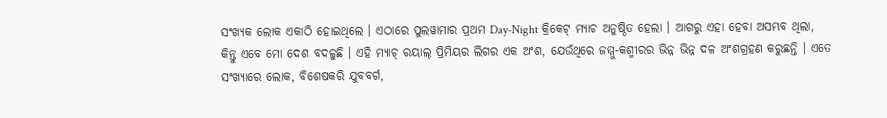ସଂଖ୍ୟକ ଲୋକ ଏକାଠି ହୋଇଥିଲେ । ଏଠାରେ ପୁଲୱାମାର ପ୍ରଥମ Day-Night କ୍ରିକେଟ୍ ମ୍ୟାଚ ଅନୁଷ୍ଠିତ ହେଲା । ଆଗରୁ ଏହା ହେବା ଅସମ୍ଭବ ଥିଲା, କିନ୍ତୁ ଏବେ ମୋ ଦେଶ ବଦଳୁଛି । ଏହି ମ୍ୟାଚ୍ ରୟାଲ୍ ପ୍ରିମିୟର ଲିଗର ଏକ ଅଂଶ, ଯେଉଁଥିରେ ଜମ୍ମୁ-କଶ୍ମୀରର ଭିନ୍ନ ଭିନ୍ନ ଦଳ ଅଂଶଗ୍ରହଣ କରୁଛନ୍ତି । ଏତେ ସଂଖ୍ୟାରେ ଲୋକ, ବିଶେଷକରି ଯୁବବର୍ଗ,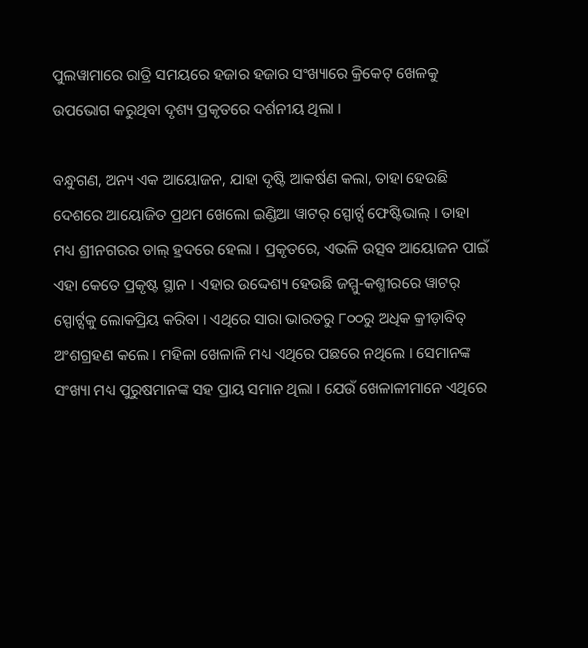ପୁଲୱାମାରେ ରାତ୍ରି ସମୟରେ ହଜାର ହଜାର ସଂଖ୍ୟାରେ କ୍ରିକେଟ୍ ଖେଳକୁ ଉପଭୋଗ କରୁଥିବା ଦୃଶ୍ୟ ପ୍ରକୃତରେ ଦର୍ଶନୀୟ ଥିଲା ।

ବନ୍ଧୁଗଣ, ଅନ୍ୟ ଏକ ଆୟୋଜନ, ଯାହା ଦୃଷ୍ଟି ଆକର୍ଷଣ କଲା, ତାହା ହେଉଛି ଦେଶରେ ଆୟୋଜିତ ପ୍ରଥମ ଖେଲୋ ଇଣ୍ଡିଆ ୱାଟର୍ ସ୍ପୋର୍ଟ୍ସ ଫେଷ୍ଟିଭାଲ୍ । ତାହା ମଧ୍ୟ ଶ୍ରୀନଗରର ଡାଲ୍ ହ୍ରଦରେ ହେଲା । ପ୍ରକୃତରେ, ଏଭଳି ଉତ୍ସବ ଆୟୋଜନ ପାଇଁ ଏହା କେତେ ପ୍ରକୃଷ୍ଟ ସ୍ଥାନ । ଏହାର ଉଦ୍ଦେଶ୍ୟ ହେଉଛି ଜମ୍ମୁ-କଶ୍ମୀରରେ ୱାଟର୍ ସ୍ପୋର୍ଟ୍ସକୁ ଲୋକପ୍ରିୟ କରିବା । ଏଥିରେ ସାରା ଭାରତରୁ ୮୦୦ରୁ ଅଧିକ କ୍ରୀଡ଼ାବିତ୍ ଅଂଶଗ୍ରହଣ କଲେ । ମହିଳା ଖେଳାଳି ମଧ୍ୟ ଏଥିରେ ପଛରେ ନଥିଲେ । ସେମାନଙ୍କ ସଂଖ୍ୟା ମଧ୍ୟ ପୁରୁଷମାନଙ୍କ ସହ ପ୍ରାୟ ସମାନ ଥିଲା । ଯେଉଁ ଖେଳାଳୀମାନେ ଏଥିରେ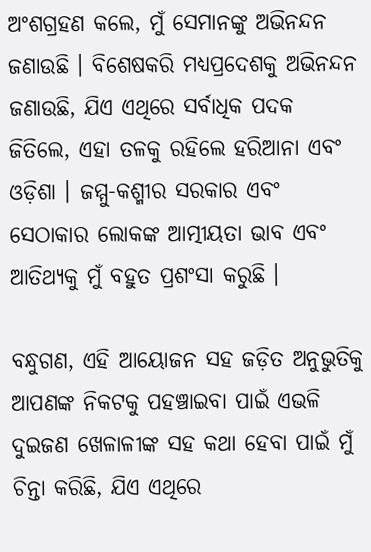ଅଂଶଗ୍ରହଣ କଲେ, ମୁଁ ସେମାନଙ୍କୁ ଅଭିନନ୍ଦନ ଜଣାଉଛି । ବିଶେଷକରି ମଧ୍ୟପ୍ରଦେଶକୁ ଅଭିନନ୍ଦନ ଜଣାଉଛି, ଯିଏ ଏଥିରେ ସର୍ବାଧିକ ପଦକ ଜିତିଲେ, ଏହା ତଳକୁ ରହିଲେ ହରିଆନା ଏବଂ ଓଡ଼ିଶା । ଜମ୍ମୁ-କଶ୍ମୀର ସରକାର ଏବଂ ସେଠାକାର ଲୋକଙ୍କ ଆତ୍ମୀୟତା ଭାବ ଏବଂ ଆତିଥ୍ୟକୁ ମୁଁ ବହୁତ ପ୍ରଶଂସା କରୁଛି ।

ବନ୍ଧୁଗଣ, ଏହି ଆୟୋଜନ ସହ ଜଡ଼ିତ ଅନୁଭୁତିକୁ ଆପଣଙ୍କ ନିକଟକୁ ପହଞ୍ଚାଇବା ପାଇଁ ଏଭଳି ଦୁଇଜଣ ଖେଳାଳୀଙ୍କ ସହ କଥା ହେବା ପାଇଁ ମୁଁ ଚିନ୍ତା କରିଛି, ଯିଏ ଏଥିରେ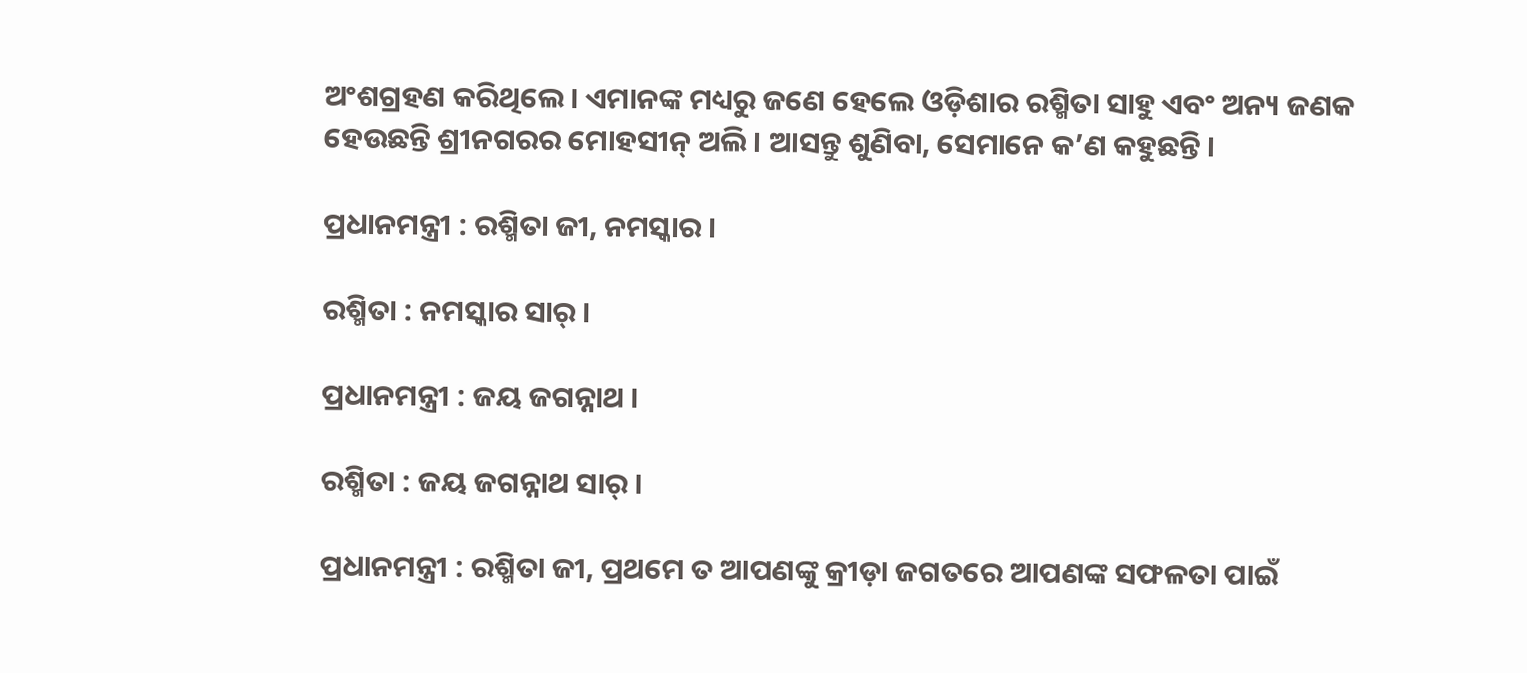ଅଂଶଗ୍ରହଣ କରିଥିଲେ । ଏମାନଙ୍କ ମଧ୍ୟରୁ ଜଣେ ହେଲେ ଓଡ଼ିଶାର ରଶ୍ମିତା ସାହୁ ଏବଂ ଅନ୍ୟ ଜଣକ ହେଉଛନ୍ତି ଶ୍ରୀନଗରର ମୋହସୀନ୍ ଅଲି । ଆସନ୍ତୁ ଶୁଣିବା, ସେମାନେ କ’ଣ କହୁଛନ୍ତି ।

ପ୍ରଧାନମନ୍ତ୍ରୀ : ରଶ୍ମିତା ଜୀ, ନମସ୍କାର ।

ରଶ୍ମିତା : ନମସ୍କାର ସାର୍ ।

ପ୍ରଧାନମନ୍ତ୍ରୀ : ଜୟ ଜଗନ୍ନାଥ ।

ରଶ୍ମିତା : ଜୟ ଜଗନ୍ନାଥ ସାର୍ ।

ପ୍ରଧାନମନ୍ତ୍ରୀ : ରଶ୍ମିତା ଜୀ, ପ୍ରଥମେ ତ ଆପଣଙ୍କୁ କ୍ରୀଡ଼ା ଜଗତରେ ଆପଣଙ୍କ ସଫଳତା ପାଇଁ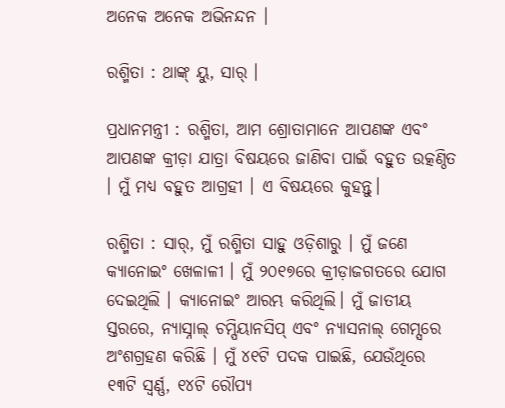ଅନେକ ଅନେକ ଅଭିନନ୍ଦନ ।

ରଶ୍ମିତା : ଥାଙ୍କ୍ ୟୁ, ସାର୍ ।

ପ୍ରଧାନମନ୍ତ୍ରୀ : ରଶ୍ମିତା, ଆମ ଶ୍ରୋତାମାନେ ଆପଣଙ୍କ ଏବଂ ଆପଣଙ୍କ କ୍ରୀଡ଼ା ଯାତ୍ରା ବିଷୟରେ ଜାଣିବା ପାଇଁ ବହୁତ ଉତ୍କଣ୍ଠିତ । ମୁଁ ମଧ୍ୟ ବହୁତ ଆଗ୍ରହୀ । ଏ ବିଷୟରେ କୁହନ୍ତୁ।

ରଶ୍ମିତା : ସାର୍, ମୁଁ ରଶ୍ମିତା ସାହୁ ଓଡ଼ିଶାରୁ । ମୁଁ ଜଣେ କ୍ୟାନୋଇଂ ଖେଳାଳୀ । ମୁଁ ୨୦୧୭ରେ କ୍ରୀଡ଼ାଜଗତରେ ଯୋଗ ଦେଇଥିଲି । କ୍ୟାନୋଇଂ ଆରମ୍ଭ କରିଥିଲି। ମୁଁ ଜାତୀୟ ସ୍ତରରେ, ନ୍ୟାସ୍ନାଲ୍ ଚମ୍ପିୟାନସିପ୍ ଏବଂ ନ୍ୟାସନାଲ୍ ଗେମ୍ସରେ ଅଂଶଗ୍ରହଣ କରିଛି । ମୁଁ ୪୧ଟି ପଦକ ପାଇଛି, ଯେଉଁଥିରେ ୧୩ଟି ସ୍ୱର୍ଣ୍ଣ, ୧୪ଟି ରୌପ୍ୟ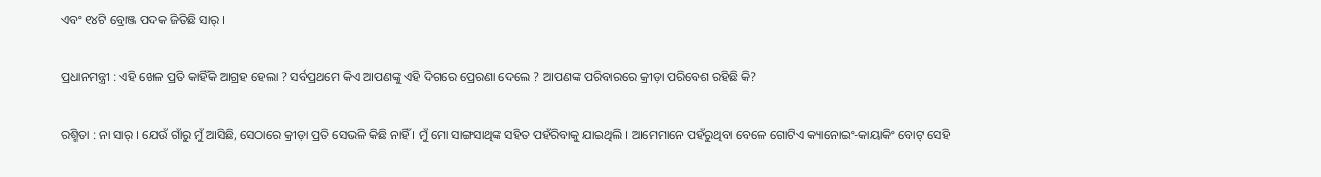ଏବଂ ୧୪ଟି ବ୍ରୋଞ୍ଜ ପଦକ ଜିତିଛି ସାର୍ ।

ପ୍ରଧାନମନ୍ତ୍ରୀ : ଏହି ଖେଳ ପ୍ରତି କାହିଁକି ଆଗ୍ରହ ହେଲା ? ସର୍ବପ୍ରଥମେ କିଏ ଆପଣଙ୍କୁ ଏହି ଦିଗରେ ପ୍ରେରଣା ଦେଲେ ? ଆପଣଙ୍କ ପରିବାରରେ କ୍ରୀଡ଼ା ପରିବେଶ ରହିଛି କି?

ରଶ୍ମିତା : ନା ସାର୍ । ଯେଉଁ ଗାଁରୁ ମୁଁ ଆସିଛି, ସେଠାରେ କ୍ରୀଡ଼ା ପ୍ରତି ସେଭଳି କିଛି ନାହିଁ । ମୁଁ ମୋ ସାଙ୍ଗସାଥିଙ୍କ ସହିତ ପହଁରିବାକୁ ଯାଇଥିଲି । ଆମେମାନେ ପହଁରୁଥିବା ବେଳେ ଗୋଟିଏ କ୍ୟାନୋଇଂ-କାୟାକିଂ ବୋଟ୍ ସେହି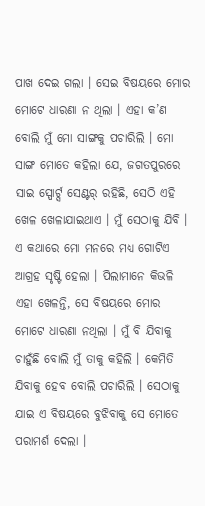ପାଖ ଦେଇ ଗଲା । ସେଇ ବିଷୟରେ ମୋର ମୋଟେ ଧାରଣା ନ ଥିଲା । ଏହା କ’ଣ ବୋଲି ମୁଁ ମୋ ସାଙ୍ଗକୁ ପଚାରିଲି । ମୋ ସାଙ୍ଗ ମୋତେ କହିଲା ଯେ, ଜଗତପୁରରେ ସାଇ ସ୍ପୋର୍ଟ୍ସ ସେଣ୍ଟର୍ ରହିଛି, ସେଠି ଏହି ଖେଳ ଖେଳାଯାଇଥାଏ । ମୁଁ ସେଠାକୁ ଯିବି । ଏ କଥାରେ ମୋ ମନରେ ମଧ୍ୟ ଗୋଟିଏ ଆଗ୍ରହ ସୃଷ୍ଟି ହେଲା । ପିଲାମାନେ କିଭଳି ଏହା ଖେଳନ୍ତି, ସେ ବିଷୟରେ ମୋର ମୋଟେ ଧାରଣା ନଥିଲା । ମୁଁ ବି ଯିବାକୁ ଚାହୁଁଛି ବୋଲି ମୁଁ ତାକୁ କହିଲି । କେମିତି ଯିବାକୁ ହେବ ବୋଲି ପଚାରିଲି । ସେଠାକୁ ଯାଇ ଏ ବିଷୟରେ ବୁଝିବାକୁ ସେ ମୋତେ ପରାମର୍ଶ ଦେଲା ।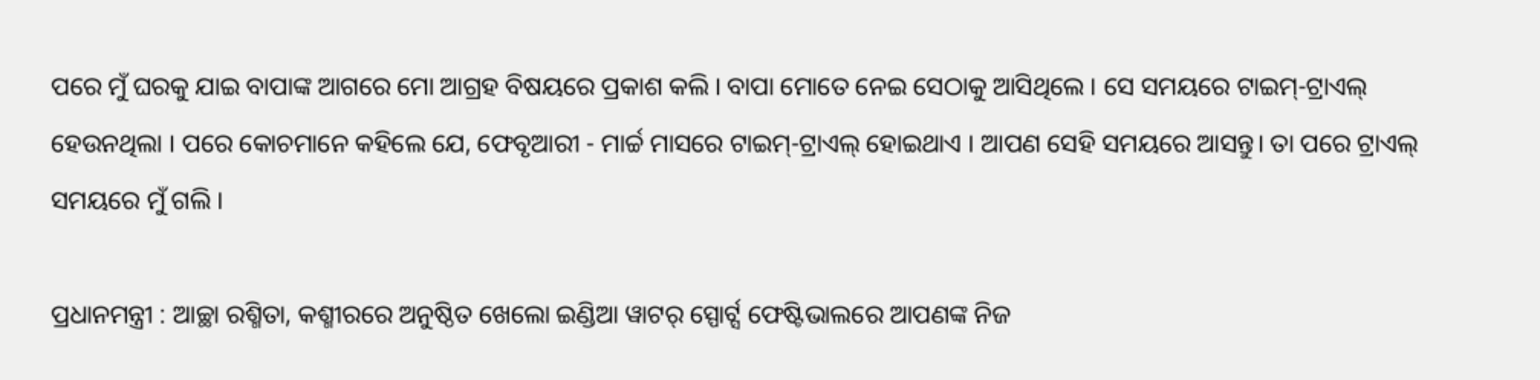ପରେ ମୁଁ ଘରକୁ ଯାଇ ବାପାଙ୍କ ଆଗରେ ମୋ ଆଗ୍ରହ ବିଷୟରେ ପ୍ରକାଶ କଲି । ବାପା ମୋତେ ନେଇ ସେଠାକୁ ଆସିଥିଲେ । ସେ ସମୟରେ ଟାଇମ୍-ଟ୍ରାଏଲ୍ ହେଉନଥିଲା । ପରେ କୋଚମାନେ କହିଲେ ଯେ, ଫେବୃଆରୀ - ମାର୍ଚ୍ଚ ମାସରେ ଟାଇମ୍-ଟ୍ରାଏଲ୍ ହୋଇଥାଏ । ଆପଣ ସେହି ସମୟରେ ଆସନ୍ତୁ। ତା ପରେ ଟ୍ରାଏଲ୍ ସମୟରେ ମୁଁ ଗଲି ।

ପ୍ରଧାନମନ୍ତ୍ରୀ : ଆଚ୍ଛା ରଶ୍ମିତା, କଶ୍ମୀରରେ ଅନୁଷ୍ଠିତ ଖେଲୋ ଇଣ୍ଡିଆ ୱାଟର୍ ସ୍ପୋର୍ଟ୍ସ ଫେଷ୍ଟିଭାଲରେ ଆପଣଙ୍କ ନିଜ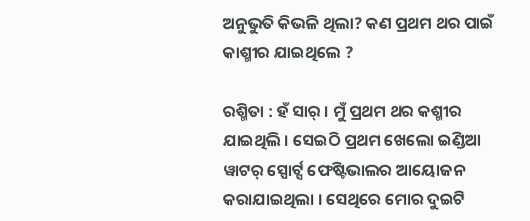ଅନୁଭୁତି କିଭଳି ଥିଲା? କଣ ପ୍ରଥମ ଥର ପାଇଁ କାଶ୍ମୀର ଯାଇଥିଲେ ?

ରଶ୍ମିତା : ହଁ ସାର୍ । ମୁଁ ପ୍ରଥମ ଥର କଶ୍ମୀର ଯାଇଥିଲି । ସେଇଠି ପ୍ରଥମ ଖେଲୋ ଇଣ୍ଡିଆ ୱାଟର୍ ସ୍ପୋର୍ଟ୍ସ ଫେଷ୍ଟିଭାଲର ଆୟୋଜନ କରାଯାଇଥିଲା । ସେଥିରେ ମୋର ଦୁଇଟି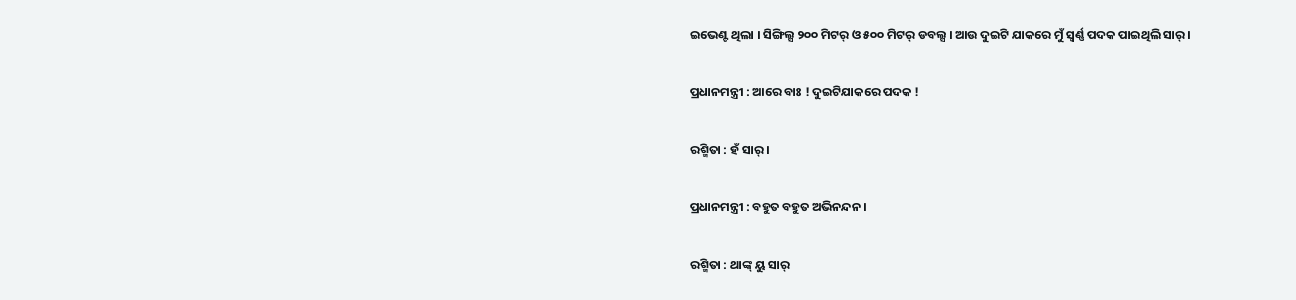ଇଭେଣ୍ଟ ଥିଲା । ସିଙ୍ଗିଲ୍ସ ୨୦୦ ମିଟର୍ ଓ ୫୦୦ ମିଟର୍ ଡବଲ୍ସ । ଆଉ ଦୁଇଟି ଯାକରେ ମୁଁ ସ୍ୱର୍ଣ୍ଣ ପଦକ ପାଇଥିଲି ସାର୍ ।

ପ୍ରଧାନମନ୍ତ୍ରୀ : ଆରେ ବାଃ ! ଦୁଇଟିଯାକରେ ପଦକ !

ରଶ୍ମିତା : ହଁ ସାର୍ ।

ପ୍ରଧାନମନ୍ତ୍ରୀ : ବହୁତ ବହୁତ ଅଭିନନ୍ଦନ ।

ରଶ୍ମିତା : ଥାଙ୍କ୍ ୟୁ ସାର୍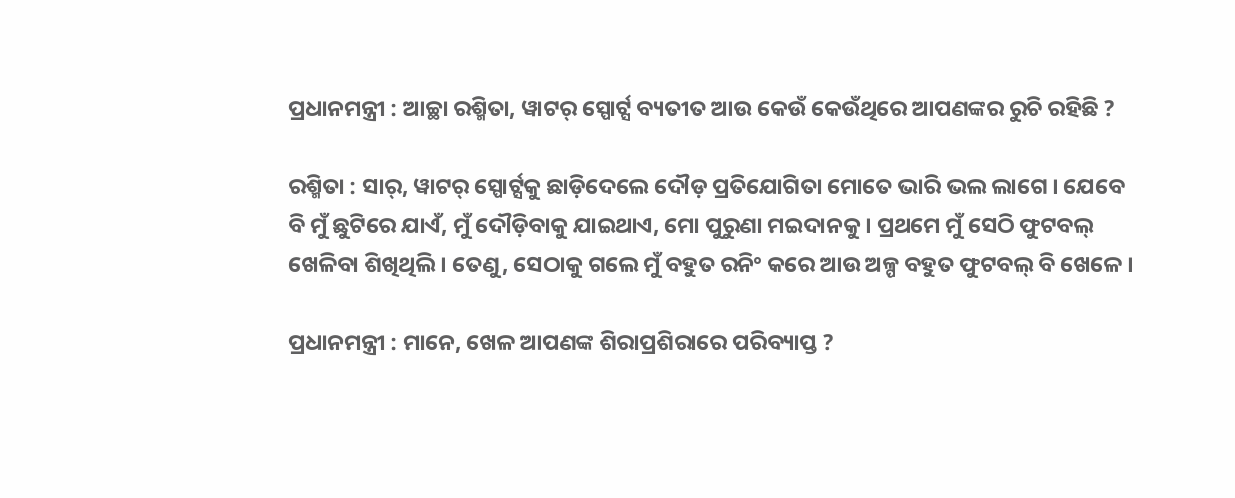ପ୍ରଧାନମନ୍ତ୍ରୀ : ଆଚ୍ଛା ରଶ୍ମିତା, ୱାଟର୍ ସ୍ପୋର୍ଟ୍ସ ବ୍ୟତୀତ ଆଉ କେଉଁ କେଉଁଥିରେ ଆପଣଙ୍କର ରୁଚି ରହିଛି ?

ରଶ୍ମିତା : ସାର୍, ୱାଟର୍ ସ୍ପୋର୍ଟ୍ସକୁ ଛାଡ଼ିଦେଲେ ଦୌଡ଼ ପ୍ରତିଯୋଗିତା ମୋତେ ଭାରି ଭଲ ଲାଗେ । ଯେବେ ବି ମୁଁ ଛୁଟିରେ ଯାଏଁ, ମୁଁ ଦୌଡ଼ିବାକୁ ଯାଇଥାଏ, ମୋ ପୁରୁଣା ମଇଦାନକୁ । ପ୍ରଥମେ ମୁଁ ସେଠି ଫୁଟବଲ୍ ଖେଳିବା ଶିଖିଥିଲି । ତେଣୁ, ସେଠାକୁ ଗଲେ ମୁଁ ବହୁତ ରନିଂ କରେ ଆଉ ଅଳ୍ପ ବହୁତ ଫୁଟବଲ୍ ବି ଖେଳେ ।

ପ୍ରଧାନମନ୍ତ୍ରୀ : ମାନେ, ଖେଳ ଆପଣଙ୍କ ଶିରାପ୍ରଶିରାରେ ପରିବ୍ୟାପ୍ତ ?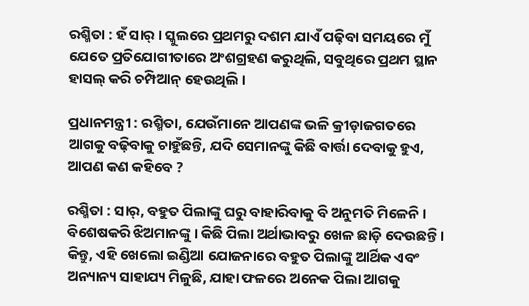ରଶ୍ମିତା : ହଁ ସାର୍ । ସ୍କୁଲରେ ପ୍ରଥମରୁ ଦଶମ ଯାଏଁ ପଢ଼ିବା ସମୟରେ ମୁଁ ଯେତେ ପ୍ରତିଯୋଗୀତାରେ ଅଂଶଗ୍ରହଣ କରୁଥିଲି, ସବୁଥିରେ ପ୍ରଥମ ସ୍ଥାନ ହାସଲ୍ କରି ଚମ୍ପିଆନ୍ ହେଉଥିଲି ।

ପ୍ରଧାନମନ୍ତ୍ରୀ : ରଶ୍ମିତା, ଯେଉଁମାନେ ଆପଣଙ୍କ ଭଳି କ୍ରୀଡ଼ାଜଗତରେ ଆଗକୁ ବଢ଼ିବାକୁ ଚାହୁଁଛନ୍ତି, ଯଦି ସେମାନଙ୍କୁ କିଛି ବାର୍ତ୍ତା ଦେବାକୁ ହୁଏ, ଆପଣ କଣ କହିବେ ?

ରଶ୍ମିତା : ସାର୍, ବହୁତ ପିଲାଙ୍କୁ ଘରୁ ବାହାରିବାକୁ ବି ଅନୁମତି ମିଳେନି । ବିଶେଷକରି ଝିଅମାନଙ୍କୁ । କିଛି ପିଲା ଅର୍ଥାଭାବରୁ ଖେଳ ଛାଡ଼ି ଦେଉଛନ୍ତି । କିନ୍ତୁ, ଏହି ଖେଲୋ ଇଣ୍ଡିଆ ଯୋଜନାରେ ବହୁତ ପିଲାଙ୍କୁ ଆର୍ଥିକ ଏବଂ ଅନ୍ୟାନ୍ୟ ସାହାଯ୍ୟ ମିଳୁଛି, ଯାହା ଫଳରେ ଅନେକ ପିଲା ଆଗକୁ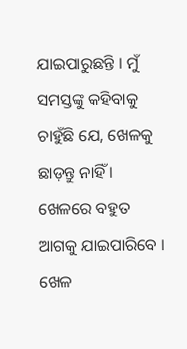ଯାଇପାରୁଛନ୍ତି । ମୁଁ ସମସ୍ତଙ୍କୁ କହିବାକୁ ଚାହୁଁଛି ଯେ, ଖେଳକୁ ଛାଡ଼ନ୍ତୁ ନାହିଁ । ଖେଳରେ ବହୁତ ଆଗକୁ ଯାଇପାରିବେ । ଖେଳ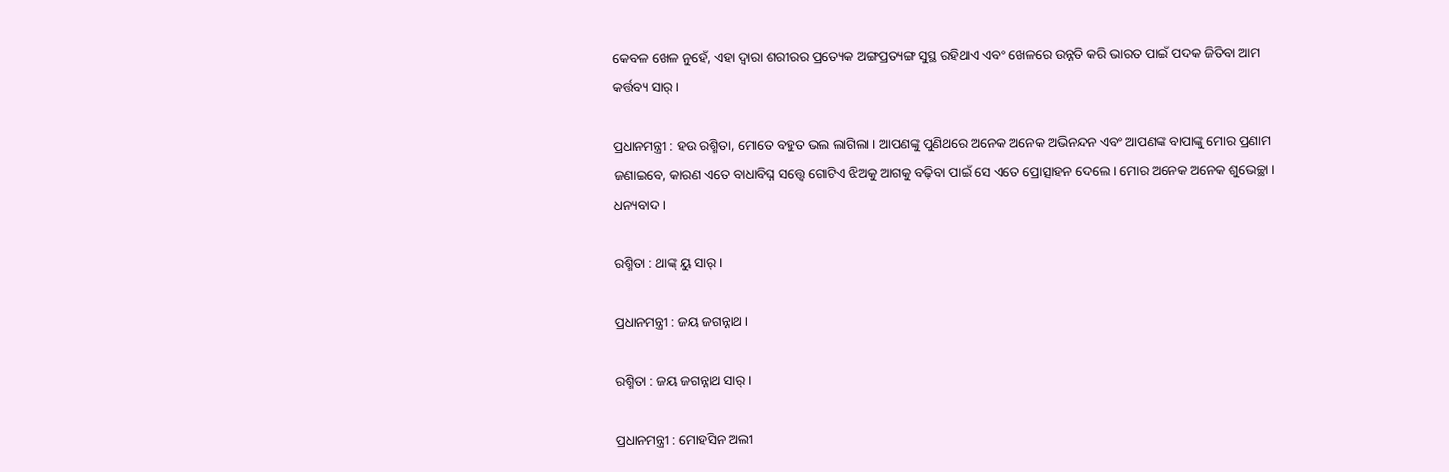କେବଳ ଖେଳ ନୁହେଁ, ଏହା ଦ୍ୱାରା ଶରୀରର ପ୍ରତ୍ୟେକ ଅଙ୍ଗପ୍ରତ୍ୟଙ୍ଗ ସୁସ୍ଥ ରହିଥାଏ ଏବଂ ଖେଳରେ ଉନ୍ନତି କରି ଭାରତ ପାଇଁ ପଦକ ଜିତିବା ଆମ କର୍ତ୍ତବ୍ୟ ସାର୍ ।

ପ୍ରଧାନମନ୍ତ୍ରୀ : ହଉ ରଶ୍ମିତା, ମୋତେ ବହୁତ ଭଲ ଲାଗିଲା । ଆପଣଙ୍କୁ ପୁଣିଥରେ ଅନେକ ଅନେକ ଅଭିନନ୍ଦନ ଏବଂ ଆପଣଙ୍କ ବାପାଙ୍କୁ ମୋର ପ୍ରଣାମ ଜଣାଇବେ, କାରଣ ଏତେ ବାଧାବିଘ୍ନ ସତ୍ତ୍ୱେ ଗୋଟିଏ ଝିଅକୁ ଆଗକୁ ବଢ଼ିବା ପାଇଁ ସେ ଏତେ ପ୍ରୋତ୍ସାହନ ଦେଲେ । ମୋର ଅନେକ ଅନେକ ଶୁଭେଚ୍ଛା । ଧନ୍ୟବାଦ ।

ରଶ୍ମିତା : ଥାଙ୍କ୍ ୟୁ ସାର୍ ।

ପ୍ରଧାନମନ୍ତ୍ରୀ : ଜୟ ଜଗନ୍ନାଥ ।

ରଶ୍ମିତା : ଜୟ ଜଗନ୍ନାଥ ସାର୍ ।

ପ୍ରଧାନମନ୍ତ୍ରୀ : ମୋହସିନ ଅଲୀ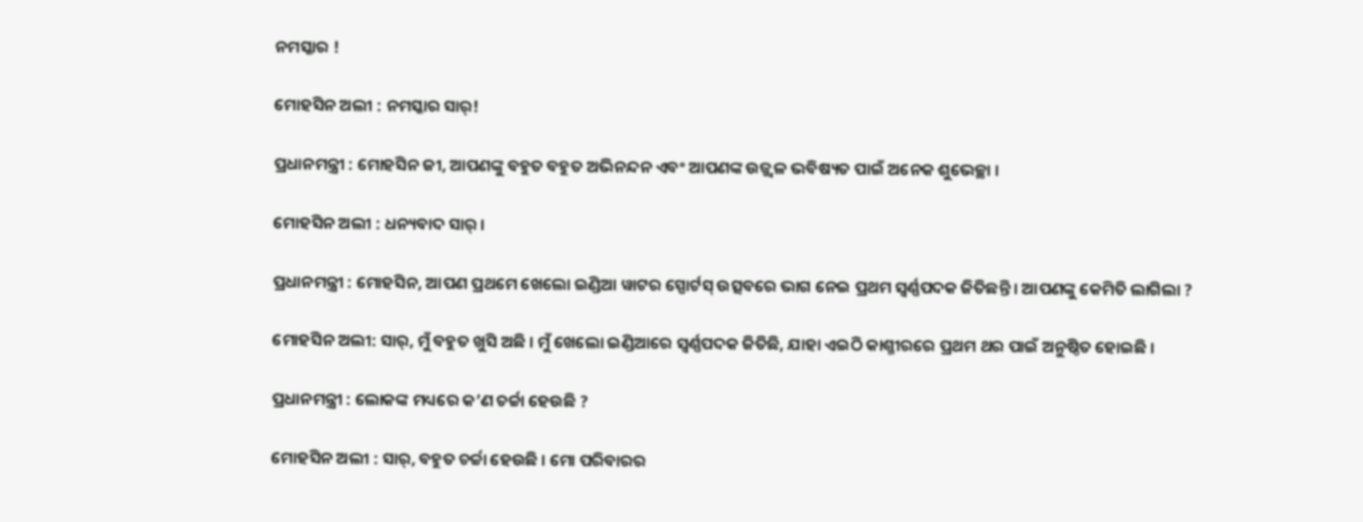ନମସ୍କାର !

ମୋହସିନ ଅଲୀ : ନମସ୍କାର ସାର୍‌!

ପ୍ରଧାନମନ୍ତ୍ରୀ : ମୋହସିନ ଜୀ, ଆପଣଙ୍କୁ ବହୁତ ବହୁତ ଅଭିନନ୍ଦନ ଏବଂ ଆପଣଙ୍କ ଉଜ୍ଜ୍ୱଳ ଭବିଷ୍ୟତ ପାଇଁ ଅନେକ ଶୁଭେଚ୍ଛା ।

ମୋହସିନ ଅଲୀ : ଧନ୍ୟବାଦ ସାର୍‌ ।

ପ୍ରଧାନମନ୍ତ୍ରୀ : ମୋହସିନ, ଆପଣ ପ୍ରଥମେ ଖେଲୋ ଇଣ୍ଡିଆ ୱାଟର ସ୍ପୋର୍ଟସ୍‌ ଉତ୍ସବରେ ଭାଗ ନେଇ ପ୍ରଥମ ସ୍ୱର୍ଣ୍ଣପଦକ ଜିତିଛନ୍ତି । ଆପଣଙ୍କୁ କେମିତି ଲାଗିଲା ?

ମୋହସିନ ଅଲୀ: ସାର୍‌, ମୁଁ ବହୁତ ଖୁସି ଅଛି । ମୁଁ ଖେଲୋ ଇଣ୍ଡିଆରେ ସ୍ୱର୍ଣ୍ଣପଦକ ଜିତିଛି, ଯାହା ଏଇଠି କାଶ୍ମୀରରେ ପ୍ରଥମ ଥର ପାଇଁ ଅନୁଷ୍ଠିତ ହୋଇଛି ।

ପ୍ରଧାନମନ୍ତ୍ରୀ : ଲୋକଙ୍କ ମଧ୍ୟରେ କ’ଣ ଚର୍ଚ୍ଚା ହେଉଛି ?

ମୋହସିନ ଅଲୀ : ସାର୍‌, ବହୁତ ଚର୍ଚ୍ଚା ହେଉଛି । ମୋ ପରିବାରର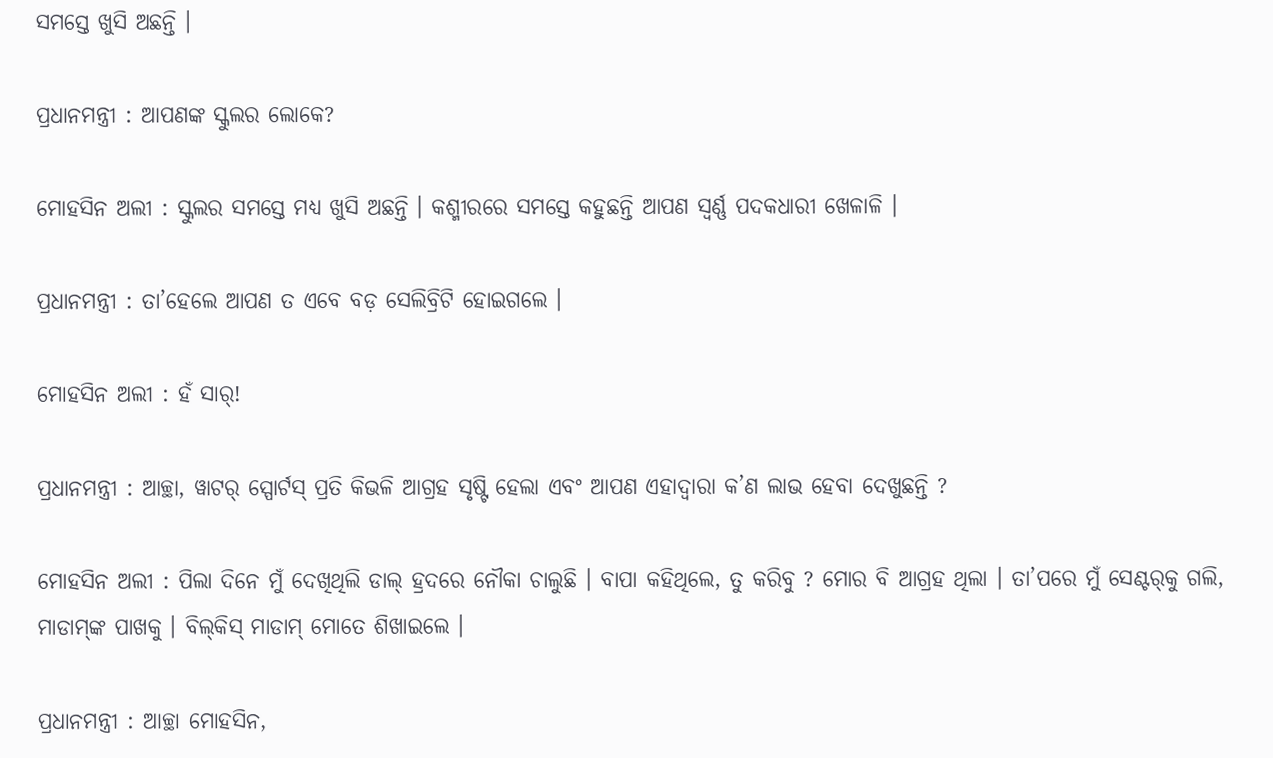ସମସ୍ତେ ଖୁସି ଅଛନ୍ତି ।

ପ୍ରଧାନମନ୍ତ୍ରୀ : ଆପଣଙ୍କ ସ୍କୁଲର ଲୋକେ?

ମୋହସିନ ଅଲୀ : ସ୍କୁଲର ସମସ୍ତେ ମଧ୍ୟ ଖୁସି ଅଛନ୍ତି । କଶ୍ମୀରରେ ସମସ୍ତେ କହୁଛନ୍ତି ଆପଣ ସ୍ୱର୍ଣ୍ଣ ପଦକଧାରୀ ଖେଳାଳି ।

ପ୍ରଧାନମନ୍ତ୍ରୀ : ତା’ହେଲେ ଆପଣ ତ ଏବେ ବଡ଼ ସେଲିବ୍ରିଟି ହୋଇଗଲେ ।

ମୋହସିନ ଅଲୀ : ହଁ ସାର୍‌!

ପ୍ରଧାନମନ୍ତ୍ରୀ : ଆଚ୍ଛା, ୱାଟର୍‌ ସ୍ପୋର୍ଟସ୍‌ ପ୍ରତି କିଭଳି ଆଗ୍ରହ ସୃଷ୍ଟି ହେଲା ଏବଂ ଆପଣ ଏହାଦ୍ୱାରା କ’ଣ ଲାଭ ହେବା ଦେଖୁଛନ୍ତି ?

ମୋହସିନ ଅଲୀ : ପିଲା ଦିନେ ମୁଁ ଦେଖିଥିଲି ଡାଲ୍‌ ହ୍ରଦରେ ନୌକା ଚାଲୁଛି । ବାପା କହିଥିଲେ, ତୁ କରିବୁ ? ମୋର ବି ଆଗ୍ରହ ଥିଲା । ତା’ପରେ ମୁଁ ସେଣ୍ଟର୍‌କୁ ଗଲି, ମାଡାମ୍‌ଙ୍କ ପାଖକୁ । ବିଲ୍‌କିସ୍‌ ମାଡାମ୍‌ ମୋତେ ଶିଖାଇଲେ ।

ପ୍ରଧାନମନ୍ତ୍ରୀ : ଆଚ୍ଛା ମୋହସିନ,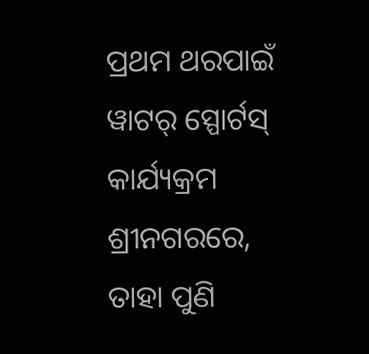ପ୍ରଥମ ଥରପାଇଁ ୱାଟର୍‌ ସ୍ପୋର୍ଟସ୍‌ କାର୍ଯ୍ୟକ୍ରମ ଶ୍ରୀନଗରରେ, ତାହା ପୁଣି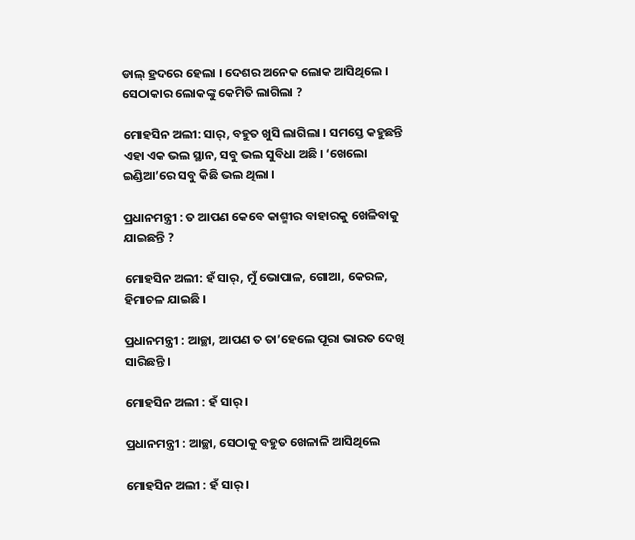ଡାଲ୍‌ ହ୍ରଦରେ ହେଲା । ଦେଶର ଅନେକ ଲୋକ ଆସିଥିଲେ । ସେଠାକାର ଲୋକଙ୍କୁ କେମିତି ଲାଗିଲା ?

ମୋହସିନ ଅଲୀ: ସାର୍‌, ବହୁତ ଖୁସି ଲାଗିଲା । ସମସ୍ତେ କହୁଛନ୍ତି ଏହା ଏକ ଭଲ ସ୍ଥାନ, ସବୁ ଭଲ ସୁବିଧା ଅଛି । ‘ଖେଲୋ ଇଣ୍ଡିଆ’ରେ ସବୁ କିଛି ଭଲ ଥିଲା ।

ପ୍ରଧାନମନ୍ତ୍ରୀ : ତ ଆପଣ କେବେ କାଶ୍ମୀର ବାହାରକୁ ଖେଳିବାକୁ ଯାଇଛନ୍ତି ?

ମୋହସିନ ଅଲୀ: ହଁ ସାର୍‌, ମୁଁ ଭୋପାଳ, ଗୋଆ, କେରଳ, ହିମାଚଳ ଯାଇଛି ।

ପ୍ରଧାନମନ୍ତ୍ରୀ : ଆଚ୍ଛା, ଆପଣ ତ ତା’ହେଲେ ପୂରା ଭାରତ ଦେଖି ସାରିଛନ୍ତି ।

ମୋହସିନ ଅଲୀ : ହଁ ସାର୍‌ ।

ପ୍ରଧାନମନ୍ତ୍ରୀ : ଆଚ୍ଛା, ସେଠାକୁ ବହୁତ ଖେଳାଳି ଆସିଥିଲେ

ମୋହସିନ ଅଲୀ : ହଁ ସାର୍‌ ।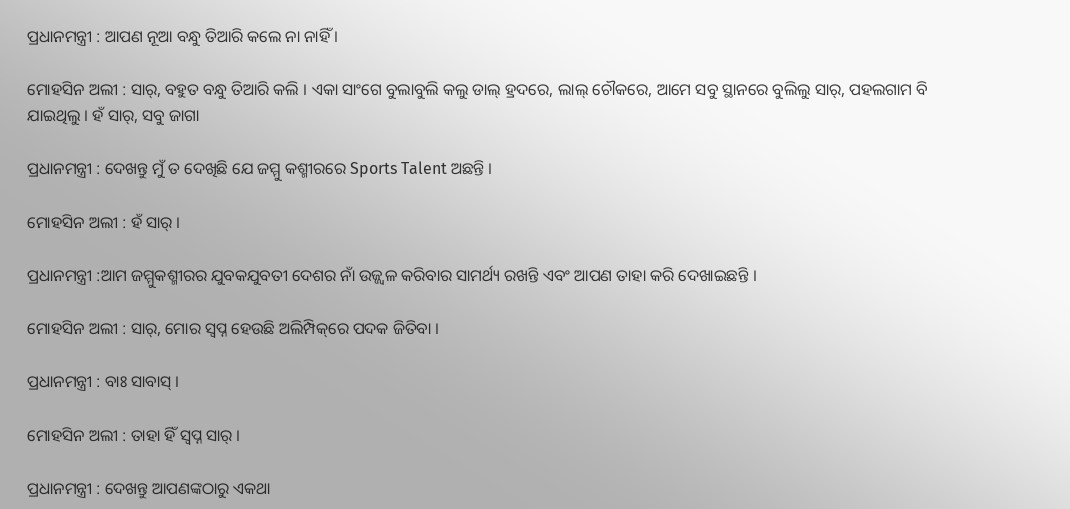ପ୍ରଧାନମନ୍ତ୍ରୀ : ଆପଣ ନୂଆ ବନ୍ଧୁ ତିଆରି କଲେ ନା ନାହିଁ ।

ମୋହସିନ ଅଲୀ : ସାର୍‌, ବହୁତ ବନ୍ଧୁ ତିଆରି କଲି । ଏକା ସାଂଗେ ବୁଲାବୁଲି କଲୁ ଡାଲ୍‌ ହ୍ରଦରେ, ଲାଲ୍‌ ଚୌକରେ, ଆମେ ସବୁ ସ୍ଥାନରେ ବୁଲିଲୁ ସାର୍‌, ପହଲଗାମ ବି ଯାଇଥିଲୁ । ହଁ ସାର୍‌, ସବୁ ଜାଗା

ପ୍ରଧାନମନ୍ତ୍ରୀ : ଦେଖନ୍ତୁ ମୁଁ ତ ଦେଖିଛି ଯେ ଜମ୍ମୁ କଶ୍ମୀରରେ Sports Talent ଅଛନ୍ତି ।

ମୋହସିନ ଅଲୀ : ହଁ ସାର୍‌ ।

ପ୍ରଧାନମନ୍ତ୍ରୀ :ଆମ ଜମ୍ମୁକଶ୍ମୀରର ଯୁବକଯୁବତୀ ଦେଶର ନାଁ ଉଜ୍ଜ୍ୱଳ କରିବାର ସାମର୍ଥ୍ୟ ରଖନ୍ତି ଏବଂ ଆପଣ ତାହା କରି ଦେଖାଇଛନ୍ତି ।

ମୋହସିନ ଅଲୀ : ସାର୍‌, ମୋର ସ୍ୱପ୍ନ ହେଉଛି ଅଲିମ୍ପିକ୍‌ରେ ପଦକ ଜିତିବା ।

ପ୍ରଧାନମନ୍ତ୍ରୀ : ବାଃ ସାବାସ୍‌ ।

ମୋହସିନ ଅଲୀ : ତାହା ହିଁ ସ୍ୱପ୍ନ ସାର୍‌ ।

ପ୍ରଧାନମନ୍ତ୍ରୀ : ଦେଖନ୍ତୁ ଆପଣଙ୍କଠାରୁ ଏକଥା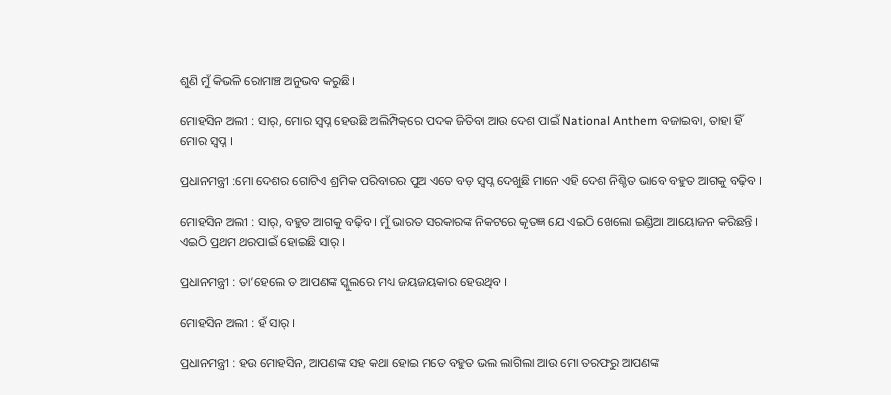ଶୁଣି ମୁଁ କିଭଳି ରୋମାଞ୍ଚ ଅନୁଭବ କରୁଛି।

ମୋହସିନ ଅଲୀ : ସାର୍‌, ମୋର ସ୍ୱପ୍ନ ହେଉଛି ଅଲିମ୍ପିକ୍‌ରେ ପଦକ ଜିତିବା ଆଉ ଦେଶ ପାଇଁ National Anthem ବଜାଇବା, ତାହା ହିଁ ମୋର ସ୍ୱପ୍ନ ।

ପ୍ରଧାନମନ୍ତ୍ରୀ :ମୋ ଦେଶର ଗୋଟିଏ ଶ୍ରମିକ ପରିବାରର ପୁଅ ଏତେ ବଡ଼ ସ୍ୱପ୍ନ ଦେଖୁଛି ମାନେ ଏହି ଦେଶ ନିଶ୍ଚିତ ଭାବେ ବହୁତ ଆଗକୁ ବଢ଼ିବ ।

ମୋହସିନ ଅଲୀ : ସାର୍‌, ବହୁତ ଆଗକୁ ବଢ଼ିବ । ମୁଁ ଭାରତ ସରକାରଙ୍କ ନିକଟରେ କୃତଜ୍ଞ ଯେ ଏଇଠି ଖେଲୋ ଇଣ୍ଡିଆ ଆୟୋଜନ କରିଛନ୍ତି । ଏଇଠି ପ୍ରଥମ ଥରପାଇଁ ହୋଇଛି ସାର୍‌ ।

ପ୍ରଧାନମନ୍ତ୍ରୀ : ତା’ହେଲେ ତ ଆପଣଙ୍କ ସ୍କୁଲରେ ମଧ୍ୟ ଜୟଜୟକାର ହେଉଥିବ ।

ମୋହସିନ ଅଲୀ : ହଁ ସାର୍‌ ।

ପ୍ରଧାନମନ୍ତ୍ରୀ : ହଉ ମୋହସିନ, ଆପଣଙ୍କ ସହ କଥା ହୋଇ ମତେ ବହୁତ ଭଲ ଲାଗିଲା ଆଉ ମୋ ତରଫରୁ ଆପଣଙ୍କ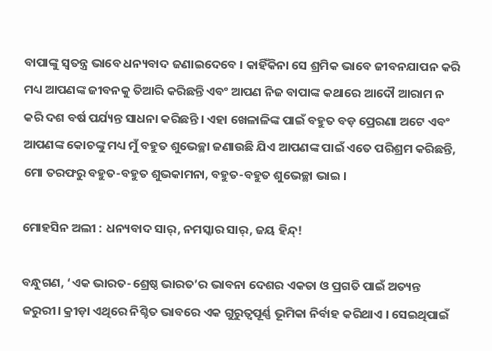ବାପାଙ୍କୁ ସ୍ୱତନ୍ତ୍ର ଭାବେ ଧନ୍ୟବାଦ ଜଣାଇଦେବେ । କାହିଁକିନା ସେ ଶ୍ରମିକ ଭାବେ ଜୀବନଯାପନ କରି ମଧ୍ୟ ଆପଣଙ୍କ ଜୀବନକୁ ତିଆରି କରିଛନ୍ତି ଏବଂ ଆପଣ ନିଜ ବାପାଙ୍କ କଥାରେ ଆଦୌ ଆରାମ ନ କରି ଦଶ ବର୍ଷ ପର୍ଯ୍ୟନ୍ତ ସାଧନା କରିଛନ୍ତି । ଏହା ଖେଳାଳିଙ୍କ ପାଇଁ ବହୁତ ବଡ଼ ପ୍ରେରଣା ଅଟେ ଏବଂ ଆପଣଙ୍କ କୋଚଙ୍କୁ ମଧ୍ୟ ମୁଁ ବହୁତ ଶୁଭେଚ୍ଛା ଜଣାଉଛି ଯିଏ ଆପଣଙ୍କ ପାଇଁ ଏତେ ପରିଶ୍ରମ କରିଛନ୍ତି, ମୋ ତରଫରୁ ବହୁତ-ବହୁତ ଶୁଭକାମନା, ବହୁତ-ବହୁତ ଶୁଭେଚ୍ଛା ଭାଇ ।

ମୋହସିନ ଅଲୀ : ଧନ୍ୟବାଦ ସାର୍‌, ନମସ୍କାର ସାର୍‌, ଜୟ ହିନ୍ଦ୍‌!

ବନ୍ଧୁଗଣ, ‘ଏକ ଭାରତ-ଶ୍ରେଷ୍ଠ ଭାରତ’ର ଭାବନା ଦେଶର ଏକତା ଓ ପ୍ରଗତି ପାଇଁ ଅତ୍ୟନ୍ତ ଜରୁରୀ। କ୍ରୀଡ଼ା ଏଥିରେ ନିଶ୍ଚିତ ଭାବରେ ଏକ ଗୁରୁତ୍ୱପୂର୍ଣ୍ଣ ଭୂମିକା ନିର୍ବାହ କରିଥାଏ । ସେଇଥିପାଇଁ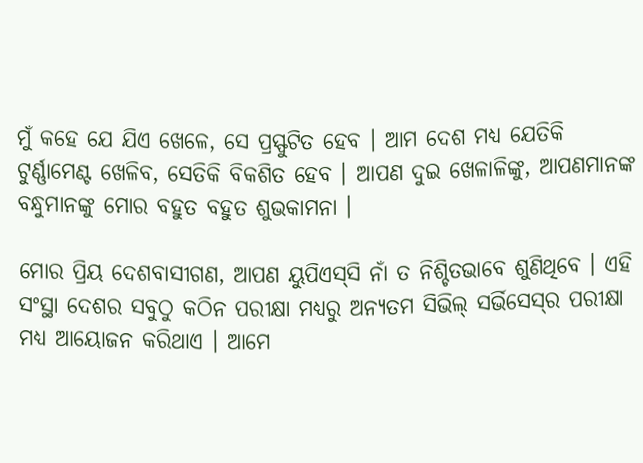ମୁଁ କହେ ଯେ ଯିଏ ଖେଳେ, ସେ ପ୍ରସ୍ଫୁଟିତ ହେବ । ଆମ ଦେଶ ମଧ୍ୟ ଯେତିକି ଟୁର୍ଣ୍ଣାମେଣ୍ଟ ଖେଳିବ, ସେତିକି ବିକଶିତ ହେବ । ଆପଣ ଦୁଇ ଖେଳାଳିଙ୍କୁ, ଆପଣମାନଙ୍କ ବନ୍ଧୁମାନଙ୍କୁ ମୋର ବହୁତ ବହୁତ ଶୁଭକାମନା ।

ମୋର ପ୍ରିୟ ଦେଶବାସୀଗଣ, ଆପଣ ୟୁପିଏସ୍‌ସି ନାଁ ତ ନିଶ୍ଚିତଭାବେ ଶୁଣିଥିବେ । ଏହି ସଂସ୍ଥା ଦେଶର ସବୁଠୁ କଠିନ ପରୀକ୍ଷା ମଧ୍ୟରୁ ଅନ୍ୟତମ ସିଭିଲ୍‌ ସର୍ଭିସେସ୍‌ର ପରୀକ୍ଷା ମଧ୍ୟ ଆୟୋଜନ କରିଥାଏ । ଆମେ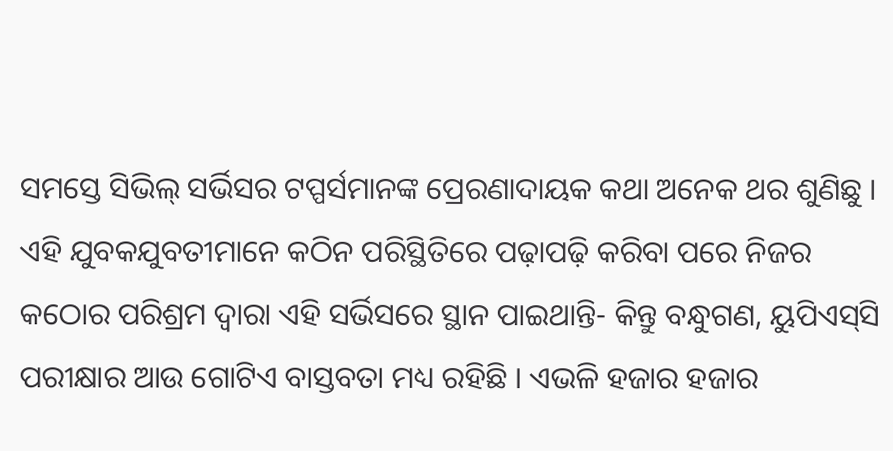ସମସ୍ତେ ସିଭିଲ୍‌ ସର୍ଭିସର ଟପ୍ପର୍ସମାନଙ୍କ ପ୍ରେରଣାଦାୟକ କଥା ଅନେକ ଥର ଶୁଣିଛୁ । ଏହି ଯୁବକଯୁବତୀମାନେ କଠିନ ପରିସ୍ଥିତିରେ ପଢ଼ାପଢ଼ି କରିବା ପରେ ନିଜର କଠୋର ପରିଶ୍ରମ ଦ୍ୱାରା ଏହି ସର୍ଭିସରେ ସ୍ଥାନ ପାଇଥାନ୍ତି- କିନ୍ତୁ ବନ୍ଧୁଗଣ, ୟୁପିଏସ୍‌ସି ପରୀକ୍ଷାର ଆଉ ଗୋଟିଏ ବାସ୍ତବତା ମଧ୍ୟ ରହିଛି । ଏଭଳି ହଜାର ହଜାର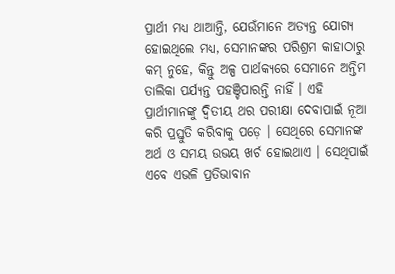ପ୍ରାର୍ଥୀ ମଧ୍ୟ ଥାଆନ୍ତି, ଯେଉଁମାନେ ଅତ୍ୟନ୍ତ ଯୋଗ୍ୟ ହୋଇଥିଲେ ମଧ୍ୟ, ସେମାନଙ୍କର ପରିଶ୍ରମ କାହାଠାରୁ କମ୍‌ ନୁହେ, କିନ୍ତୁ ଅଳ୍ପ ପାର୍ଥକ୍ୟରେ ସେମାନେ ଅନ୍ତିମ ତାଲିକା ପର୍ଯ୍ୟନ୍ତ ପହଞ୍ଚିପାରନ୍ତି ନାହିଁ । ଏହି ପ୍ରାର୍ଥୀମାନଙ୍କୁ ଦ୍ୱିତୀୟ ଥର ପରୀକ୍ଷା ଦେବାପାଇଁ ନୂଆ କରି ପ୍ରସ୍ତୁତି କରିବାକୁ ପଡ଼େ । ସେଥିରେ ସେମାନଙ୍କ ଅର୍ଥ ଓ ସମୟ ଉଭୟ ଖର୍ଚ ହୋଇଥାଏ । ସେଥିପାଇଁ ଏବେ ଏଭଳି ପ୍ରତିଭାବାନ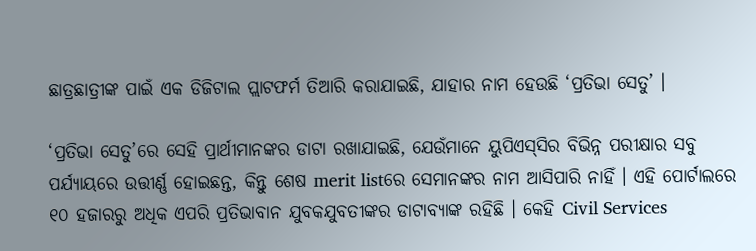ଛାତ୍ରଛାତ୍ରୀଙ୍କ ପାଇଁ ଏକ ଡିଜିଟାଲ ପ୍ଲାଟଫର୍ମ ତିଆରି କରାଯାଇଛି, ଯାହାର ନାମ ହେଉଛି ‘ପ୍ରତିଭା ସେତୁ’ ।

‘ପ୍ରତିଭା ସେତୁ’ରେ ସେହି ପ୍ରାର୍ଥୀମାନଙ୍କର ଡାଟା ରଖାଯାଇଛି, ଯେଉଁମାନେ ୟୁପିଏସ୍‌ସିର ବିଭିନ୍ନ ପରୀକ୍ଷାର ସବୁ ପର୍ଯ୍ୟାୟରେ ଉତ୍ତୀର୍ଣ୍ଣ ହୋଇଛନ୍ତ, କିନ୍ତୁ ଶେଷ merit listରେ ସେମାନଙ୍କର ନାମ ଆସିପାରି ନାହିଁ । ଏହି ପୋର୍ଟାଲରେ ୧୦ ହଜାରରୁ ଅଧିକ ଏପରି ପ୍ରତିଭାବାନ ଯୁବକଯୁବତୀଙ୍କର ଡାଟାବ୍ୟାଙ୍କ ରହିଛି । କେହି Civil Services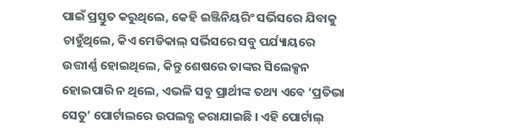ପାଇଁ ପ୍ରସ୍ତୁତ କରୁଥିଲେ, କେହି ଇଞ୍ଜିନିୟରିଂ ସର୍ଭିସରେ ଯିବାକୁ ଚାହୁଁଥିଲେ, କିଏ ମେଡିକାଲ୍‌ ସର୍ଭିସରେ ସବୁ ପର୍ଯ୍ୟାୟରେ ଉତ୍ତୀର୍ଣ୍ଣ ହୋଇଥିଲେ, କିନ୍ତୁ ଶେଷରେ ତାଙ୍କର ସିଲେକ୍ସନ ହୋଇପାରି ନ ଥିଲେ, ଏଭଳି ସବୁ ପ୍ରାର୍ଥୀଙ୍କ ତଥ୍ୟ ଏବେ ‘ପ୍ରତିଭା ସେତୁ’ ପୋର୍ଟାଲରେ ଉପଲବ୍ଧ କରାଯାଇଛି । ଏହି ପୋର୍ଟାଲ୍‌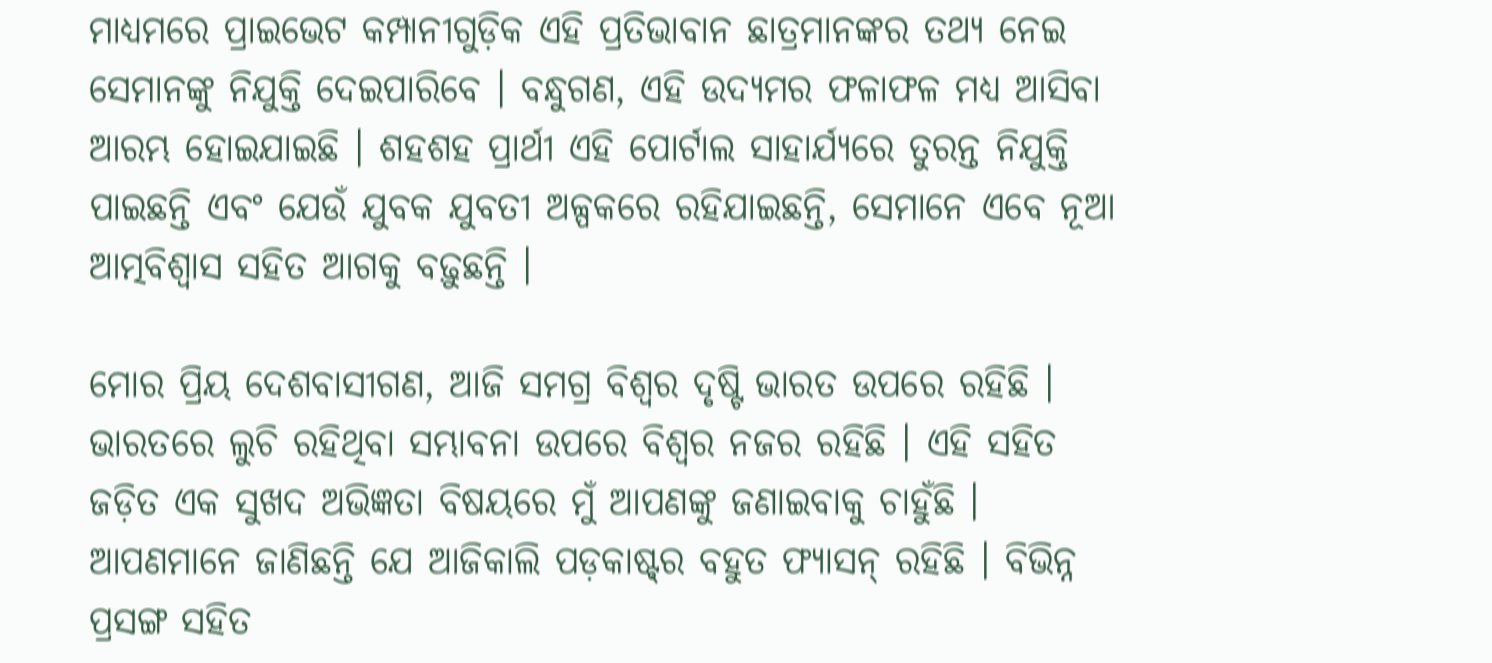ମାଧ୍ୟମରେ ପ୍ରାଇଭେଟ କମ୍ପାନୀଗୁଡ଼ିକ ଏହି ପ୍ରତିଭାବାନ ଛାତ୍ରମାନଙ୍କର ତଥ୍ୟ ନେଇ ସେମାନଙ୍କୁ ନିଯୁକ୍ତି ଦେଇପାରିବେ । ବନ୍ଧୁଗଣ, ଏହି ଉଦ୍ୟମର ଫଳାଫଳ ମଧ୍ୟ ଆସିବା ଆରମ୍ଭ ହୋଇଯାଇଛି । ଶହଶହ ପ୍ରାର୍ଥୀ ଏହି ପୋର୍ଟାଲ ସାହାର୍ଯ୍ୟରେ ତୁରନ୍ତ ନିଯୁକ୍ତି ପାଇଛନ୍ତି ଏବଂ ଯେଉଁ ଯୁବକ ଯୁବତୀ ଅଳ୍ପକରେ ରହିଯାଇଛନ୍ତି, ସେମାନେ ଏବେ ନୂଆ ଆତ୍ମବିଶ୍ୱାସ ସହିତ ଆଗକୁ ବଢ଼ୁଛନ୍ତି ।

ମୋର ପ୍ରିୟ ଦେଶବାସୀଗଣ, ଆଜି ସମଗ୍ର ବିଶ୍ୱର ଦୃଷ୍ଟି ଭାରତ ଉପରେ ରହିଛି । ଭାରତରେ ଲୁଚି ରହିଥିବା ସମ୍ଭାବନା ଉପରେ ବିଶ୍ୱର ନଜର ରହିଛି । ଏହି ସହିତ ଜଡ଼ିତ ଏକ ସୁଖଦ ଅଭିଜ୍ଞତା ବିଷୟରେ ମୁଁ ଆପଣଙ୍କୁ ଜଣାଇବାକୁ ଚାହୁଁଛି । ଆପଣମାନେ ଜାଣିଛନ୍ତି ଯେ ଆଜିକାଲି ପଡ଼କାଷ୍ଟ୍‌ର ବହୁତ ଫ୍ୟାସନ୍ ରହିଛି । ବିଭିନ୍ନ ପ୍ରସଙ୍ଗ ସହିତ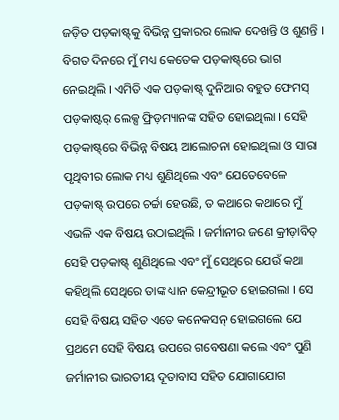ଜଡ଼ିତ ପଡ଼କାଷ୍ଟ୍‌କୁ ବିଭିନ୍ନ ପ୍ରକାରର ଲୋକ ଦେଖନ୍ତି ଓ ଶୁଣନ୍ତି । ବିଗତ ଦିନରେ ମୁଁ ମଧ୍ୟ କେତେକ ପଡ଼କାଷ୍ଟ୍‌ରେ ଭାଗ ନେଇଥିଲି । ଏମିତି ଏକ ପଡ଼କାଷ୍ଟ୍‌ ଦୁନିଆର ବହୁତ ଫେମସ୍ ପଡ଼କାଷ୍ଟର୍‌ ଲେକ୍ସ ଫ୍ରିଡ଼ମ୍ୟାନଙ୍କ ସହିତ ହୋଇଥିଲା । ସେହି ପଡ଼କାଷ୍ଟ୍‌ରେ ବିଭିନ୍ନ ବିଷୟ ଆଲୋଚନା ହୋଇଥିଲା ଓ ସାରା ପୃଥିବୀର ଲୋକ ମଧ୍ୟ ଶୁଣିଥିଲେ ଏବଂ ଯେତେବେଳେ ପଡ଼କାଷ୍ଟ୍‌ ଉପରେ ଚର୍ଚ୍ଚା ହେଉଛି, ତ କଥାରେ କଥାରେ ମୁଁ ଏଭଳି ଏକ ବିଷୟ ଉଠାଇଥିଲି । ଜର୍ମାନୀର ଜଣେ କ୍ରୀଡ଼ାବିତ୍‌ ସେହି ପଡ଼କାଷ୍ଟ୍‌ ଶୁଣିଥିଲେ ଏବଂ ମୁଁ ସେଥିରେ ଯେଉଁ କଥା କହିଥିଲି ସେଥିରେ ତାଙ୍କ ଧ୍ୟାନ କେନ୍ଦ୍ରୀଭୂତ ହୋଇଗଲା । ସେ ସେହି ବିଷୟ ସହିତ ଏତେ କନେକସନ୍ ହୋଇଗଲେ ଯେ ପ୍ରଥମେ ସେହି ବିଷୟ ଉପରେ ଗବେଷଣା କଲେ ଏବଂ ପୁଣି ଜର୍ମାନୀର ଭାରତୀୟ ଦୂତାବାସ ସହିତ ଯୋଗାଯୋଗ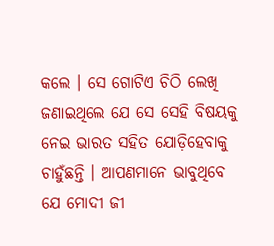କଲେ । ସେ ଗୋଟିଏ ଚିଠି ଲେଖି ଜଣାଇଥିଲେ ଯେ ସେ ସେହି ବିଷୟକୁ ନେଇ ଭାରତ ସହିତ ଯୋଡ଼ିହେବାକୁ ଚାହୁଁଛନ୍ତି । ଆପଣମାନେ ଭାବୁଥିବେ ଯେ ମୋଦୀ ଜୀ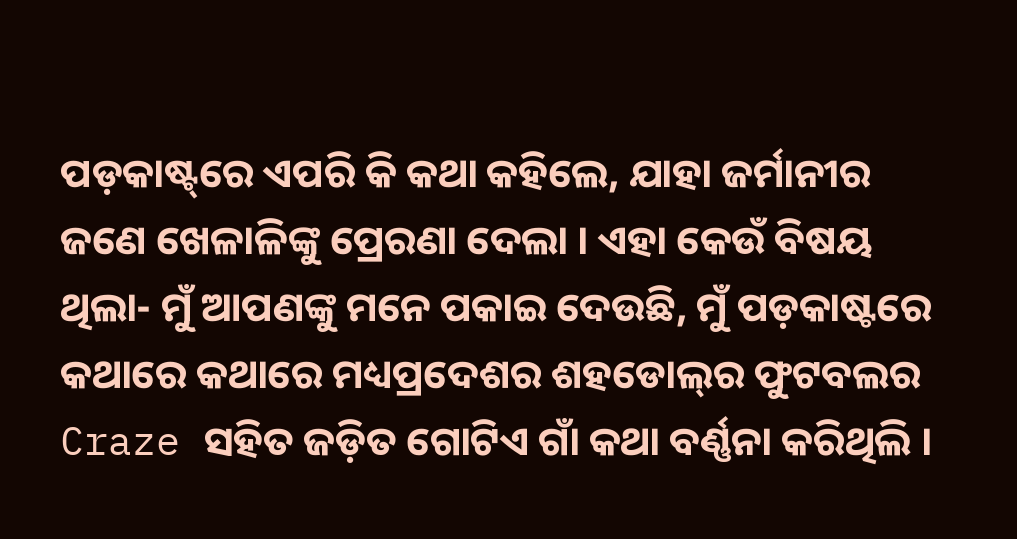ପଡ଼କାଷ୍ଟ୍‌ରେ ଏପରି କି କଥା କହିଲେ, ଯାହା ଜର୍ମାନୀର ଜଣେ ଖେଳାଳିଙ୍କୁ ପ୍ରେରଣା ଦେଲା । ଏହା କେଉଁ ବିଷୟ ଥିଲା- ମୁଁ ଆପଣଙ୍କୁ ମନେ ପକାଇ ଦେଉଛି, ମୁଁ ପଡ଼କାଷ୍ଟରେ କଥାରେ କଥାରେ ମଧ୍ୟପ୍ରଦେଶର ଶହଡୋଲ୍‌ର ଫୁଟବଲର Craze ସହିତ ଜଡ଼ିତ ଗୋଟିଏ ଗାଁ କଥା ବର୍ଣ୍ଣନା କରିଥିଲି ।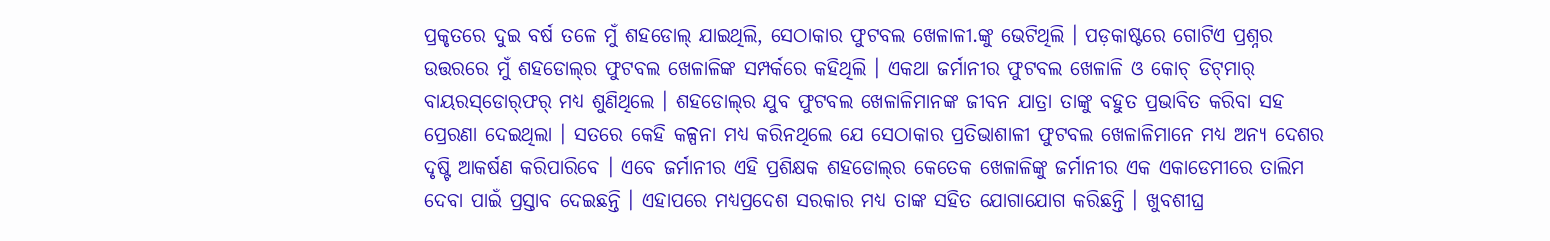ପ୍ରକୃତରେ ଦୁଇ ବର୍ଷ ତଳେ ମୁଁ ଶହଡୋଲ୍‌ ଯାଇଥିଲି, ସେଠାକାର ଫୁଟବଲ ଖେଳାଳୀ.ଙ୍କୁ ଭେଟିଥିଲି । ପଡ଼କାଷ୍ଟରେ ଗୋଟିଏ ପ୍ରଶ୍ନର ଉତ୍ତରରେ ମୁଁ ଶହଡୋଲ୍‌ର ଫୁଟବଲ ଖେଳାଳିଙ୍କ ସମ୍ପର୍କରେ କହିଥିଲି । ଏକଥା ଜର୍ମାନୀର ଫୁଟବଲ ଖେଳାଳି ଓ କୋଚ୍ ଡିଟ୍‌ମାର୍‌ ବାୟରସ୍‌ଡୋର୍‌ଫର୍‌ ମଧ୍ୟ ଶୁଣିଥିଲେ । ଶହଡୋଲ୍‌ର ଯୁବ ଫୁଟବଲ ଖେଳାଳିମାନଙ୍କ ଜୀବନ ଯାତ୍ରା ତାଙ୍କୁ ବହୁତ ପ୍ରଭାବିତ କରିବା ସହ ପ୍ରେରଣା ଦେଇଥିଲା । ସତରେ କେହି କଳ୍ପନା ମଧ୍ୟ କରିନଥିଲେ ଯେ ସେଠାକାର ପ୍ରତିଭାଶାଳୀ ଫୁଟବଲ ଖେଳାଳିମାନେ ମଧ୍ୟ ଅନ୍ୟ ଦେଶର ଦୃଷ୍ଟି ଆକର୍ଷଣ କରିପାରିବେ । ଏବେ ଜର୍ମାନୀର ଏହି ପ୍ରଶିକ୍ଷକ ଶହଡୋଲ୍‌ର କେତେକ ଖେଳାଳିଙ୍କୁ ଜର୍ମାନୀର ଏକ ଏକାଡେମୀରେ ତାଲିମ ଦେବା ପାଇଁ ପ୍ରସ୍ତାବ ଦେଇଛନ୍ତି । ଏହାପରେ ମଧ୍ୟପ୍ରଦେଶ ସରକାର ମଧ୍ୟ ତାଙ୍କ ସହିତ ଯୋଗାଯୋଗ କରିଛନ୍ତି । ଖୁବଶୀଘ୍ର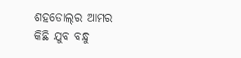ଶହଡୋଲ୍‌ର ଆମର କିଛି ଯୁବ ବନ୍ଧୁ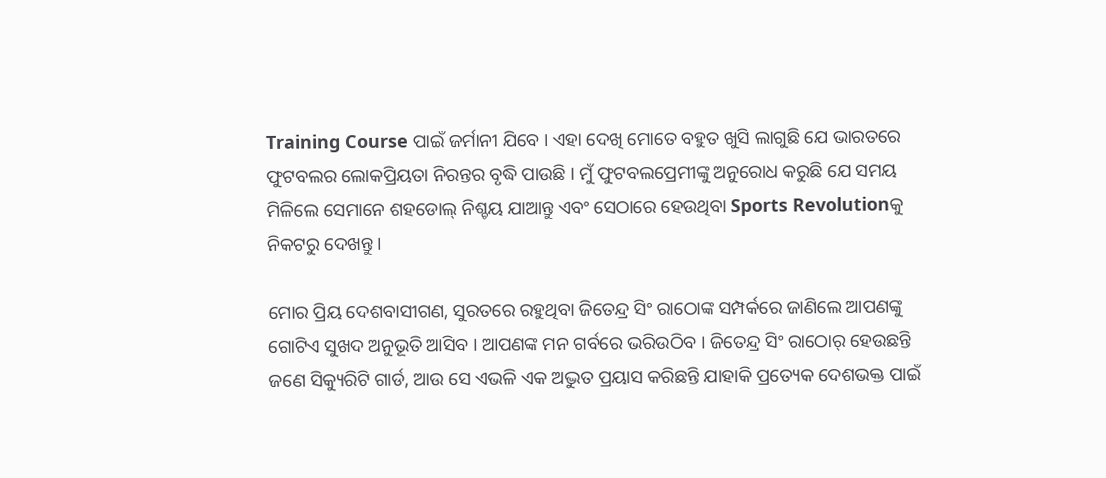Training Course ପାଇଁ ଜର୍ମାନୀ ଯିବେ । ଏହା ଦେଖି ମୋତେ ବହୁତ ଖୁସି ଲାଗୁଛି ଯେ ଭାରତରେ ଫୁଟବଲର ଲୋକପ୍ରିୟତା ନିରନ୍ତର ବୃଦ୍ଧି ପାଉଛି । ମୁଁ ଫୁଟବଲପ୍ରେମୀଙ୍କୁ ଅନୁରୋଧ କରୁଛି ଯେ ସମୟ ମିଳିଲେ ସେମାନେ ଶହଡୋଲ୍‌ ନିଶ୍ଚୟ ଯାଆନ୍ତୁ ଏବଂ ସେଠାରେ ହେଉଥିବା Sports Revolutionକୁ ନିକଟରୁ ଦେଖନ୍ତୁ ।

ମୋର ପ୍ରିୟ ଦେଶବାସୀଗଣ, ସୁରତରେ ରହୁଥିବା ଜିତେନ୍ଦ୍ର ସିଂ ରାଠୋଙ୍କ ସମ୍ପର୍କରେ ଜାଣିଲେ ଆପଣଙ୍କୁ ଗୋଟିଏ ସୁଖଦ ଅନୁଭୂତି ଆସିବ । ଆପଣଙ୍କ ମନ ଗର୍ବରେ ଭରିଉଠିବ । ଜିତେନ୍ଦ୍ର ସିଂ ରାଠୋର୍ ହେଉଛନ୍ତି ଜଣେ ସିକ୍ୟୁରିଟି ଗାର୍ଡ, ଆଉ ସେ ଏଭଳି ଏକ ଅଦ୍ଭୁତ ପ୍ରୟାସ କରିଛନ୍ତି ଯାହାକି ପ୍ରତ୍ୟେକ ଦେଶଭକ୍ତ ପାଇଁ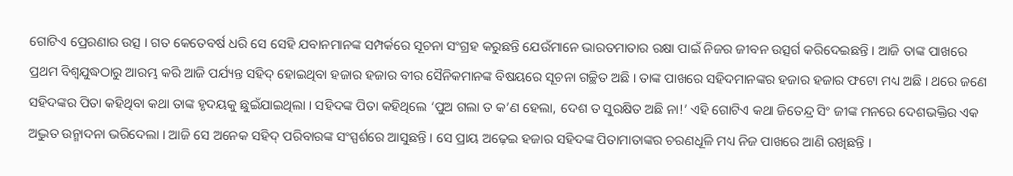ଗୋଟିଏ ପ୍ରେରଣାର ଉତ୍ସ । ଗତ କେତେବର୍ଷ ଧରି ସେ ସେହି ଯବାନମାନଙ୍କ ସମ୍ପର୍କରେ ସୂଚନା ସଂଗ୍ରହ କରୁଛନ୍ତି ଯେଉଁମାନେ ଭାରତମାତାର ରକ୍ଷା ପାଇଁ ନିଜର ଜୀବନ ଉତ୍ସର୍ଗ କରିଦେଇଛନ୍ତି । ଆଜି ତାଙ୍କ ପାଖରେ ପ୍ରଥମ ବିଶ୍ୱଯୁଦ୍ଧଠାରୁ ଆରମ୍ଭ କରି ଆଜି ପର୍ଯ୍ୟନ୍ତ ସହିଦ୍ ହୋଇଥିବା ହଜାର ହଜାର ବୀର ସୈନିକମାନଙ୍କ ବିଷୟରେ ସୂଚନା ଗଚ୍ଛିତ ଅଛି । ତାଙ୍କ ପାଖରେ ସହିଦମାନଙ୍କର ହଜାର ହଜାର ଫଟୋ ମଧ୍ୟ ଅଛି । ଥରେ ଜଣେ ସହିଦଙ୍କର ପିତା କହିଥିବା କଥା ତାଙ୍କ ହୃଦୟକୁ ଛୁଇଁଯାଇଥିଲା । ସହିଦଙ୍କ ପିତା କହିଥିଲେ ‘ପୁଅ ଗଲା ତ କ’ଣ ହେଲା, ଦେଶ ତ ସୁରକ୍ଷିତ ଅଛି ନା!’ ଏହି ଗୋଟିଏ କଥା ଜିତେନ୍ଦ୍ର ସିଂ ଜୀଙ୍କ ମନରେ ଦେଶଭକ୍ତିର ଏକ ଅଦ୍ଭୁତ ଉନ୍ମାଦନା ଭରିଦେଲା । ଆଜି ସେ ଅନେକ ସହିଦ୍ ପରିବାରଙ୍କ ସଂସ୍ପର୍ଶରେ ଆସୁଛନ୍ତି । ସେ ପ୍ରାୟ ଅଢ଼େଇ ହଜାର ସହିଦଙ୍କ ପିତାମାତାଙ୍କର ଚରଣଧୂଳି ମଧ୍ୟ ନିଜ ପାଖରେ ଆଣି ରଖିଛନ୍ତି ।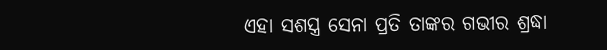ଏହା ସଶସ୍ତ୍ର ସେନା ପ୍ରତି ତାଙ୍କର ଗଭୀର ଶ୍ରଦ୍ଧା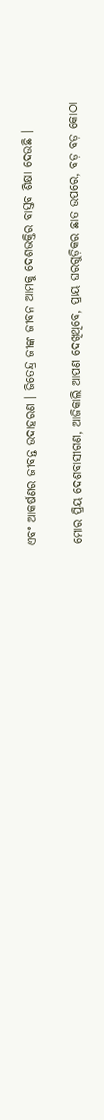ଏବଂ ଆକର୍ଷଣର ଜୀବନ୍ତ ଉଦାହରଣ । ଜିତେନ୍ଦ୍ର ଜୀଙ୍କ ଜୀବନ ଆମକୁ ଦେଶଭକ୍ତିର ବାସ୍ତବ ଶିକ୍ଷା ଦେଉଛି ।

ମୋର ପ୍ରିୟ ଦେଶବାସୀଗଣ, ଆଜିକାଲି ଆପଣ ଦେଖିଥିବେ, ପ୍ରାୟ ଘରଗୁଡ଼ିକର ଛାତ ଉପରେ, ବଡ଼ ବଡ଼ କୋଠା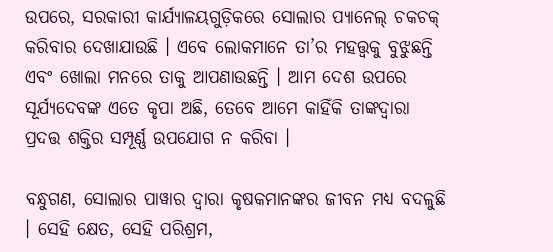ଉପରେ, ସରକାରୀ କାର୍ଯ୍ୟାଳୟଗୁଡ଼ିକରେ ସୋଲାର ପ୍ୟାନେଲ୍ ଚକଚକ୍ କରିବାର ଦେଖାଯାଉଛି । ଏବେ ଲୋକମାନେ ତା’ର ମହତ୍ତ୍ୱକୁ ବୁଝୁଛନ୍ତି ଏବଂ ଖୋଲା ମନରେ ତାକୁ ଆପଣାଉଛନ୍ତି । ଆମ ଦେଶ ଉପରେ ସୂର୍ଯ୍ୟଦେବଙ୍କ ଏତେ କୃପା ଅଛି, ତେବେ ଆମେ କାହିଁକି ତାଙ୍କଦ୍ୱାରା ପ୍ରଦତ୍ତ ଶକ୍ତିର ସମ୍ପୂର୍ଣ୍ଣ ଉପଯୋଗ ନ କରିବା ।

ବନ୍ଧୁଗଣ, ସୋଲାର ପାୱାର ଦ୍ୱାରା କୃଷକମାନଙ୍କର ଜୀବନ ମଧ୍ୟ ବଦଳୁଛି । ସେହି କ୍ଷେତ, ସେହି ପରିଶ୍ରମ,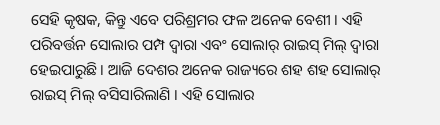ସେହି କୃଷକ, କିନ୍ତୁ ଏବେ ପରିଶ୍ରମର ଫଳ ଅନେକ ବେଶୀ । ଏହି ପରିବର୍ତ୍ତନ ସୋଲାର ପମ୍ପ ଦ୍ୱାରା ଏବଂ ସୋଲାର୍ ରାଇସ୍ ମିଲ୍ ଦ୍ୱାରା ହେଇପାରୁଛି । ଆଜି ଦେଶର ଅନେକ ରାଜ୍ୟରେ ଶହ ଶହ ସୋଲାର୍ ରାଇସ୍ ମିଲ୍ ବସିସାରିଲାଣି । ଏହି ସୋଲାର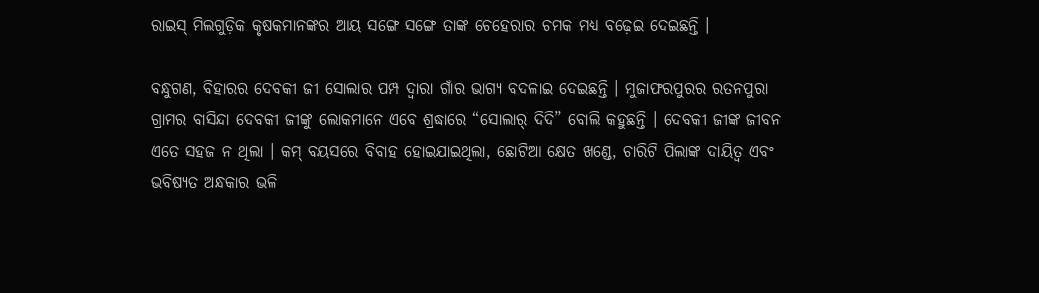ରାଇସ୍ ମିଲଗୁଡ଼ିକ କୃଷକମାନଙ୍କର ଆୟ ସଙ୍ଗେ ସଙ୍ଗେ ତାଙ୍କ ଚେହେରାର ଚମକ ମଧ୍ୟ ବଢ଼େଇ ଦେଇଛନ୍ତି ।

ବନ୍ଧୁଗଣ, ବିହାରର ଦେବକୀ ଜୀ ସୋଲାର ପମ୍ପ ଦ୍ୱାରା ଗାଁର ଭାଗ୍ୟ ବଦଳାଇ ଦେଇଛନ୍ତି । ମୁଜାଫରପୁରର ରତନପୁରା ଗ୍ରାମର ବାସିନ୍ଦା ଦେବକୀ ଜୀଙ୍କୁ ଲୋକମାନେ ଏବେ ଶ୍ରଦ୍ଧାରେ “ସୋଲାର୍ ଦିଦି” ବୋଲି କହୁଛନ୍ତି । ଦେବକୀ ଜୀଙ୍କ ଜୀବନ ଏତେ ସହଜ ନ ଥିଲା । କମ୍ ବୟସରେ ବିବାହ ହୋଇଯାଇଥିଲା, ଛୋଟିଆ କ୍ଷେତ ଖଣ୍ଡେ, ଚାରିଟି ପିଲାଙ୍କ ଦାୟିତ୍ୱ ଏବଂ ଭବିଷ୍ୟତ ଅନ୍ଧକାର ଭଳି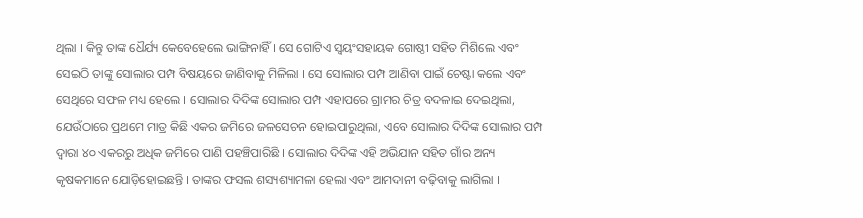ଥିଲା । କିନ୍ତୁ ତାଙ୍କ ଧୈର୍ଯ୍ୟ କେବେହେଲେ ଭାଙ୍ଗିନାହିଁ । ସେ ଗୋଟିଏ ସ୍ୱୟଂସହାୟକ ଗୋଷ୍ଠୀ ସହିତ ମିଶିଲେ ଏବଂ ସେଇଠି ତାଙ୍କୁ ସୋଲାର ପମ୍ପ ବିଷୟରେ ଜାଣିବାକୁ ମିଳିଲା । ସେ ସୋଲାର ପମ୍ପ ଆଣିବା ପାଇଁ ଚେଷ୍ଟା କଲେ ଏବଂ ସେଥିରେ ସଫଳ ମଧ୍ୟ ହେଲେ । ସୋଲାର ଦିଦିଙ୍କ ସୋଲାର ପମ୍ପ ଏହାପରେ ଗ୍ରାମର ଚିତ୍ର ବଦଳାଇ ଦେଇଥିଲା, ଯେଉଁଠାରେ ପ୍ରଥମେ ମାତ୍ର କିଛି ଏକର ଜମିରେ ଜଳସେଚନ ହୋଇପାରୁଥିଲା, ଏବେ ସୋଲାର ଦିଦିଙ୍କ ସୋଲାର ପମ୍ପ ଦ୍ୱାରା ୪୦ ଏକରରୁ ଅଧିକ ଜମିରେ ପାଣି ପହଞ୍ଚିପାରିଛି । ସୋଲାର ଦିଦିଙ୍କ ଏହି ଅଭିଯାନ ସହିତ ଗାଁର ଅନ୍ୟ କୃଷକମାନେ ଯୋଡ଼ିହୋଇଛନ୍ତି । ତାଙ୍କର ଫସଲ ଶସ୍ୟଶ୍ୟାମଳା ହେଲା ଏବଂ ଆମଦାନୀ ବଢ଼ିବାକୁ ଲାଗିଲା ।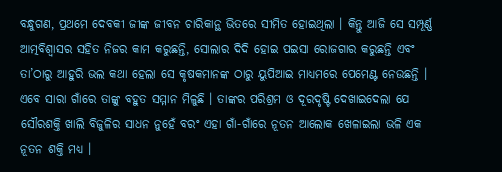ବନ୍ଧୁଗଣ, ପ୍ରଥମେ ଦେବକୀ ଜୀଙ୍କ ଜୀବନ ଚାରିକାନ୍ଥ ଭିତରେ ସୀମିତ ହୋଇଥିଲା । କିନ୍ତୁ ଆଜି ସେ ସମ୍ପୂର୍ଣ୍ଣ ଆତ୍ମବିଶ୍ୱାସର ସହିତ ନିଜର କାମ କରୁଛନ୍ତି, ସୋଲାର ଦିଦି ହୋଇ ପଇସା ରୋଜଗାର କରୁଛନ୍ତି ଏବଂ ତା’ଠାରୁ ଆହୁରି ଭଲ କଥା ହେଲା ସେ କୃଷକମାନଙ୍କ ଠାରୁ ୟୁପିଆଇ ମାଧ୍ୟମରେ ପେମେଣ୍ଟ ନେଉଛନ୍ତି । ଏବେ ସାରା ଗାଁରେ ତାଙ୍କୁ ବହୁତ ସମ୍ମାନ ମିଳୁଛି । ତାଙ୍କର ପରିଶ୍ରମ ଓ ଦୂରଦୃଷ୍ଟି ଦେଖାଇଦେଲା ଯେ ସୌରଶକ୍ତି ଖାଲି ବିଜୁଳିର ସାଧନ ନୁହେଁ ବରଂ ଏହା ଗାଁ-ଗାଁରେ ନୂତନ ଆଲୋକ ଖେଳାଇଲା ଭଳି ଏକ ନୂତନ ଶକ୍ତି ମଧ୍ୟ ।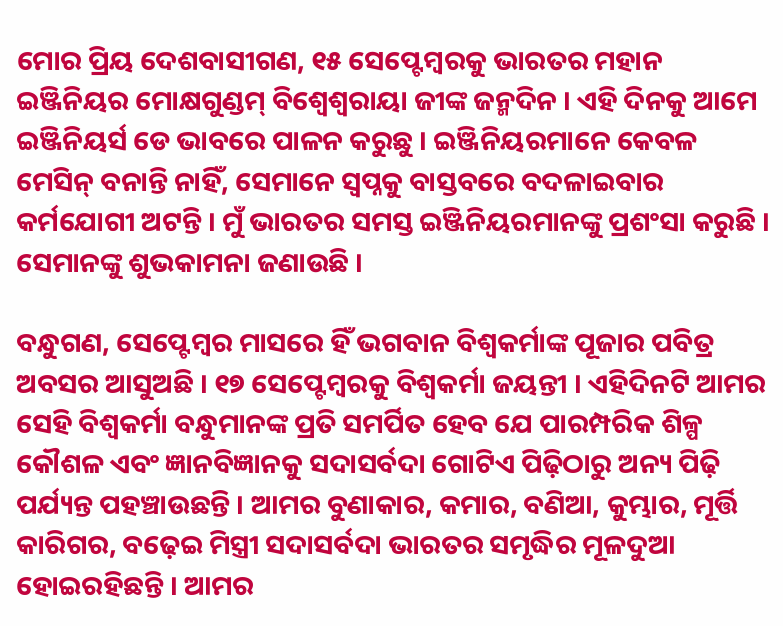ମୋର ପ୍ରିୟ ଦେଶବାସୀଗଣ, ୧୫ ସେପ୍ଟେମ୍ବରକୁ ଭାରତର ମହାନ ଇଞ୍ଜିନିୟର ମୋକ୍ଷଗୁଣ୍ଡମ୍ ବିଶ୍ୱେଶ୍ୱରାୟା ଜୀଙ୍କ ଜନ୍ମଦିନ । ଏହି ଦିନକୁ ଆମେ ଇଞ୍ଜିନିୟର୍ସ ଡେ ଭାବରେ ପାଳନ କରୁଛୁ । ଇଞ୍ଜିନିୟରମାନେ କେବଳ ମେସିନ୍ ବନାନ୍ତି ନାହିଁ, ସେମାନେ ସ୍ୱପ୍ନକୁ ବାସ୍ତବରେ ବଦଳାଇବାର କର୍ମଯୋଗୀ ଅଟନ୍ତି । ମୁଁ ଭାରତର ସମସ୍ତ ଇଞ୍ଜିନିୟରମାନଙ୍କୁ ପ୍ରଶଂସା କରୁଛି । ସେମାନଙ୍କୁ ଶୁଭକାମନା ଜଣାଉଛି ।

ବନ୍ଧୁଗଣ, ସେପ୍ଟେମ୍ବର ମାସରେ ହିଁ ଭଗବାନ ବିଶ୍ୱକର୍ମାଙ୍କ ପୂଜାର ପବିତ୍ର ଅବସର ଆସୁଅଛି । ୧୭ ସେପ୍ଟେମ୍ବରକୁ ବିଶ୍ୱକର୍ମା ଜୟନ୍ତୀ । ଏହିଦିନଟି ଆମର ସେହି ବିଶ୍ୱକର୍ମା ବନ୍ଧୁମାନଙ୍କ ପ୍ରତି ସମର୍ପିତ ହେବ ଯେ ପାରମ୍ପରିକ ଶିଳ୍ପ କୌଶଳ ଏବଂ ଜ୍ଞାନବିଜ୍ଞାନକୁ ସଦାସର୍ବଦା ଗୋଟିଏ ପିଢ଼ିଠାରୁ ଅନ୍ୟ ପିଢ଼ି ପର୍ଯ୍ୟନ୍ତ ପହଞ୍ଚାଉଛନ୍ତି । ଆମର ବୁଣାକାର, କମାର, ବଣିଆ, କୁମ୍ଭାର, ମୂର୍ତ୍ତି କାରିଗର, ବଢ଼େଇ ମିସ୍ତ୍ରୀ ସଦାସର୍ବଦା ଭାରତର ସମୃଦ୍ଧିର ମୂଳଦୁଆ ହୋଇରହିଛନ୍ତି । ଆମର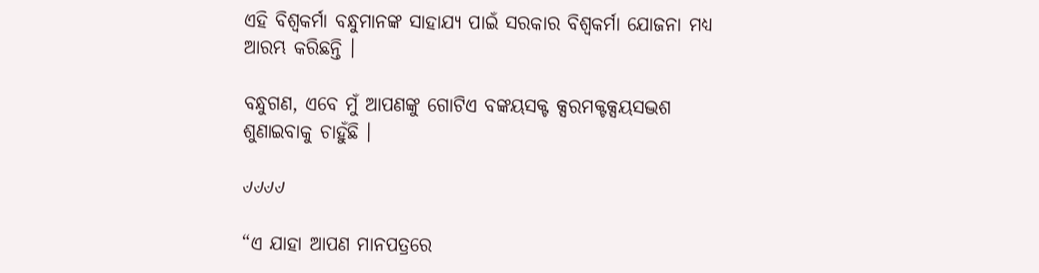ଏହି ବିଶ୍ୱକର୍ମା ବନ୍ଧୁମାନଙ୍କ ସାହାଯ୍ୟ ପାଇଁ ସରକାର ବିଶ୍ୱକର୍ମା ଯୋଜନା ମଧ୍ୟ ଆରମ୍ଭ କରିଛନ୍ତି ।

ବନ୍ଧୁଗଣ, ଏବେ ମୁଁ ଆପଣଙ୍କୁ ଗୋଟିଏ ବଙ୍କୟସକ୍ଟ କ୍ସରମକ୍ଟକ୍ସୟସଦ୍ଭଶ ଶୁଣାଇବାକୁ ଚାହୁଁଛି ।

୰୰୰୰

“ଏ ଯାହା ଆପଣ ମାନପତ୍ରରେ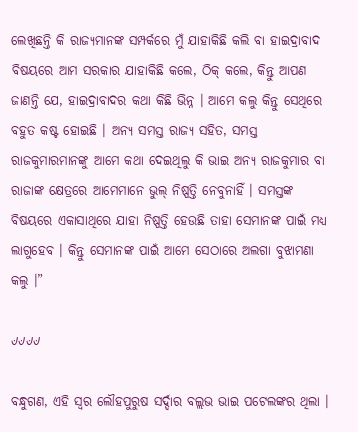ଲେଖିଛନ୍ତି କି ରାଜ୍ୟମାନଙ୍କ ସମ୍ପର୍କରେ ମୁଁ ଯାହାକିଛି କଲି ବା ହାଇଦ୍ରାବାଦ ବିଷୟରେ ଆମ ସରକାର ଯାହାକିଛି କଲେ, ଠିକ୍ କଲେ, କିନ୍ତୁ ଆପଣ ଜାଣନ୍ତି ଯେ, ହାଇଦ୍ରାବାଦର କଥା କିଛି ଭିନ୍ନ । ଆମେ କଲୁ କିନ୍ତୁ ସେଥିରେ ବହୁତ କଷ୍ଟ ହୋଇଛି । ଅନ୍ୟ ସମସ୍ତ ରାଜ୍ୟ ସହିତ, ସମସ୍ତ ରାଜକୁମାରମାନଙ୍କୁ ଆମେ କଥା ଦେଇଥିଲୁ କି ଭାଇ ଅନ୍ୟ ରାଜକୁମାର ବା ରାଜାଙ୍କ କ୍ଷେତ୍ରରେ ଆମେମାନେ ଭୁଲ୍ ନିଷ୍ପତ୍ତି ନେବୁନାହିଁ । ସମସ୍ତଙ୍କ ବିଷୟରେ ଏକାସାଥିରେ ଯାହା ନିଷ୍ପତ୍ତି ହେଉଛି ତାହା ସେମାନଙ୍କ ପାଇଁ ମଧ୍ୟ ଲାଗୁହେବ । କିନ୍ତୁ ସେମାନଙ୍କ ପାଇଁ ଆମେ ସେଠାରେ ଅଲଗା ବୁଝାମଣା କଲୁ ।”

୰୰୰୰

ବନ୍ଧୁଗଣ, ଏହି ସ୍ୱର ଲୌହପୁରୁଷ ସର୍ଦ୍ଦାର ବଲ୍ଲଭ ଭାଇ ପଟେଲଙ୍କର ଥିଲା ।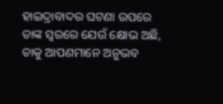ହାଇଦ୍ରାବାଦର ଘଟଣା ଉପରେ ତାଙ୍କ ସ୍ୱରରେ ଯେଉଁ କ୍ଷୋଭ ଅଛି, ତାକୁ ଆପଣମାନେ ଅନୁଭବ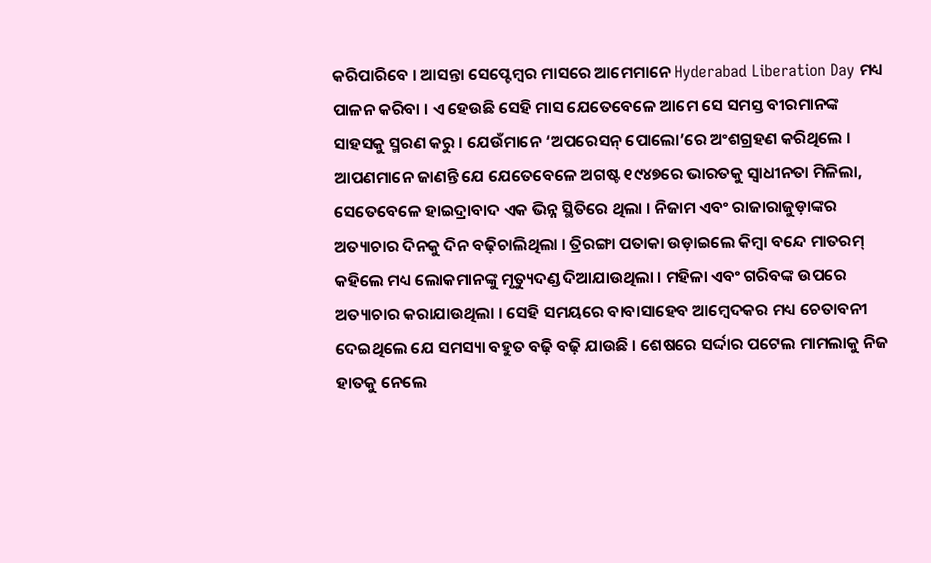କରିପାରିବେ । ଆସନ୍ତା ସେପ୍ଟେମ୍ବର ମାସରେ ଆମେମାନେ Hyderabad Liberation Day ମଧ୍ୟ ପାଳନ କରିବା । ଏ ହେଉଛି ସେହି ମାସ ଯେତେବେଳେ ଆମେ ସେ ସମସ୍ତ ବୀରମାନଙ୍କ ସାହସକୁ ସ୍ମରଣ କରୁ । ଯେଉଁମାନେ ‘ଅପରେସନ୍ ପୋଲୋ’ରେ ଅଂଶଗ୍ରହଣ କରିଥିଲେ । ଆପଣମାନେ ଜାଣନ୍ତି ଯେ ଯେତେବେଳେ ଅଗଷ୍ଟ ୧୯୪୭ରେ ଭାରତକୁ ସ୍ୱାଧୀନତା ମିଳିଲା, ସେତେବେଳେ ହାଇଦ୍ରାବାଦ ଏକ ଭିନ୍ନ ସ୍ଥିତିରେ ଥିଲା । ନିଜାମ ଏବଂ ରାଜାରାଜୁଡ଼ାଙ୍କର ଅତ୍ୟାଚାର ଦିନକୁ ଦିନ ବଢ଼ିଚାଲିଥିଲା । ତ୍ରିରଙ୍ଗା ପତାକା ଉଡ଼ାଇଲେ କିମ୍ବା ବନ୍ଦେ ମାତରମ୍ କହିଲେ ମଧ୍ୟ ଲୋକମାନଙ୍କୁ ମୃତ୍ୟୁଦଣ୍ଡ ଦିଆଯାଉଥିଲା । ମହିଳା ଏବଂ ଗରିବଙ୍କ ଉପରେ ଅତ୍ୟାଚାର କରାଯାଉଥିଲା । ସେହି ସମୟରେ ବାବାସାହେବ ଆମ୍ବେଦକର ମଧ୍ୟ ଚେତାବନୀ ଦେଇଥିଲେ ଯେ ସମସ୍ୟା ବହୁତ ବଢ଼ି ବଢ଼ି ଯାଉଛି । ଶେଷରେ ସର୍ଦ୍ଦାର ପଟେଲ ମାମଲାକୁ ନିଜ ହାତକୁ ନେଲେ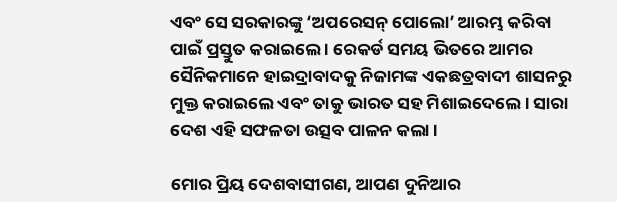ଏବଂ ସେ ସରକାରଙ୍କୁ ‘ଅପରେସନ୍ ପୋଲୋ’ ଆରମ୍ଭ କରିବା ପାଇଁ ପ୍ରସ୍ତୁତ କରାଇଲେ । ରେକର୍ଡ ସମୟ ଭିତରେ ଆମର ସୈନିକମାନେ ହାଇଦ୍ରାବାଦକୁ ନିଜାମଙ୍କ ଏକଛତ୍ରବାଦୀ ଶାସନରୁ ମୁକ୍ତ କରାଇଲେ ଏବଂ ତାକୁ ଭାରତ ସହ ମିଶାଇଦେଲେ । ସାରା ଦେଶ ଏହି ସଫଳତା ଉତ୍ସବ ପାଳନ କଲା ।

ମୋର ପ୍ରିୟ ଦେଶବାସୀଗଣ, ଆପଣ ଦୁନିଆର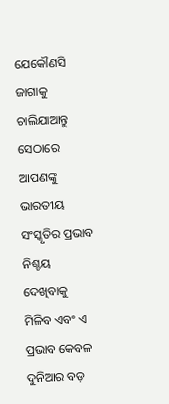ଯେକୌଣସି ଜାଗାକୁ ଚାଲିଯାଆନ୍ତୁ ସେଠାରେ ଆପଣଙ୍କୁ ଭାରତୀୟ ସଂସ୍କୃତିର ପ୍ରଭାବ ନିଶ୍ଚୟ ଦେଖିବାକୁ ମିଳିବ ଏବଂ ଏ ପ୍ରଭାବ କେବଳ ଦୁନିଆର ବଡ଼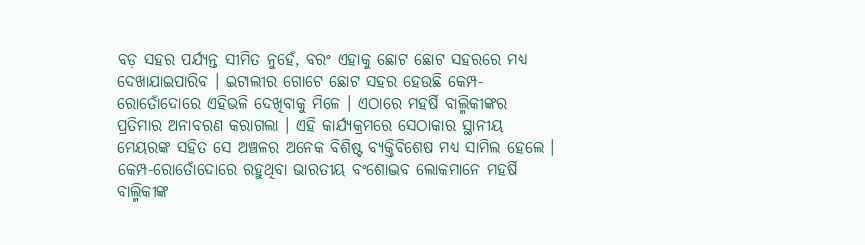ବଡ଼ ସହର ପର୍ଯ୍ୟନ୍ତ ସୀମିତ ନୁହେଁ, ବରଂ ଏହାକୁ ଛୋଟ ଛୋଟ ସହରରେ ମଧ୍ୟ ଦେଖାଯାଇପାରିବ । ଇଟାଲୀର ଗୋଟେ ଛୋଟ ସହର ହେଉଛି କେମ୍ପ-ରୋତୋଁଦୋରେ ଏହିଭଳି ଦେଖିବାକୁ ମିଳେ । ଏଠାରେ ମହର୍ଷି ବାଲ୍ମିକୀଙ୍କର ପ୍ରତିମାର ଅନାବରଣ କରାଗଲା । ଏହି କାର୍ଯ୍ୟକ୍ରମରେ ସେଠାକାର ସ୍ଥାନୀୟ ମେୟରଙ୍କ ସହିତ ସେ ଅଞ୍ଚଳର ଅନେକ ବିଶିଷ୍ଟ ବ୍ୟକ୍ତିବିଶେଷ ମଧ୍ୟ ସାମିଲ ହେଲେ । କେମ୍ପ-ରୋତୋଁଦୋରେ ରହୁଥିବା ଭାରତୀୟ ବଂଶୋଦ୍ଭବ ଲୋକମାନେ ମହର୍ଷି ବାଲ୍ମିକୀଙ୍କ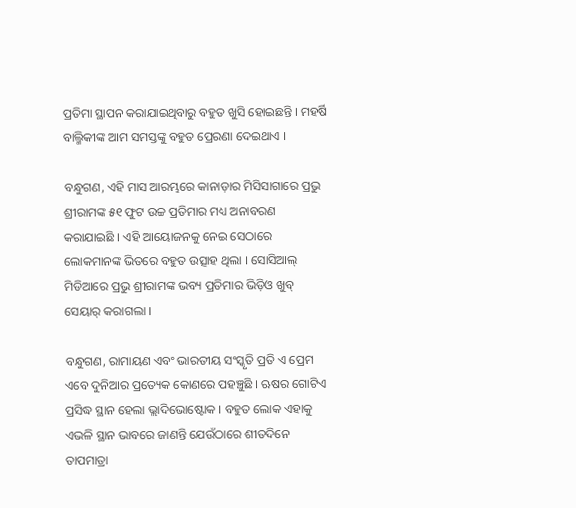ପ୍ରତିମା ସ୍ଥାପନ କରାଯାଇଥିବାରୁ ବହୁତ ଖୁସି ହୋଇଛନ୍ତି । ମହର୍ଷି ବାଲ୍ମିକୀଙ୍କ ଆମ ସମସ୍ତଙ୍କୁ ବହୁତ ପ୍ରେରଣା ଦେଇଥାଏ ।

ବନ୍ଧୁଗଣ, ଏହି ମାସ ଆରମ୍ଭରେ କାନାଡ଼ାର ମିସିସାଗାରେ ପ୍ରଭୁ ଶ୍ରୀରାମଙ୍କ ୫୧ ଫୁଟ ଉଚ୍ଚ ପ୍ରତିମାର ମଧ୍ୟ ଅନାବରଣ କରାଯାଇଛି । ଏହି ଆୟୋଜନକୁ ନେଇ ସେଠାରେ ଲୋକମାନଙ୍କ ଭିତରେ ବହୁତ ଉତ୍ସାହ ଥିଲା । ସୋସିଆଲ୍ ମିଡିଆରେ ପ୍ରଭୁ ଶ୍ରୀରାମଙ୍କ ଭବ୍ୟ ପ୍ରତିମାର ଭିଡ଼ିଓ ଖୁବ୍ ସେୟାର୍ କରାଗଲା ।

ବନ୍ଧୁଗଣ, ରାମାୟଣ ଏବଂ ଭାରତୀୟ ସଂସ୍କୃତି ପ୍ରତି ଏ ପ୍ରେମ ଏବେ ଦୁନିଆର ପ୍ରତ୍ୟେକ କୋଣରେ ପହଞ୍ଚୁଛି । ଋଷର ଗୋଟିଏ ପ୍ରସିଦ୍ଧ ସ୍ଥାନ ହେଲା ଭ୍ଲାଦିଭୋଷ୍ଟୋକ । ବହୁତ ଲୋକ ଏହାକୁ ଏଭଳି ସ୍ଥାନ ଭାବରେ ଜାଣନ୍ତି ଯେଉଁଠାରେ ଶୀତଦିନେ ତାପମାତ୍ରା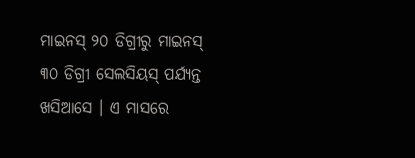ମାଇନସ୍ ୨୦ ଡିଗ୍ରୀରୁ ମାଇନସ୍ ୩୦ ଡିଗ୍ରୀ ସେଲସିୟସ୍ ପର୍ଯ୍ୟନ୍ତ ଖସିଆସେ । ଏ ମାସରେ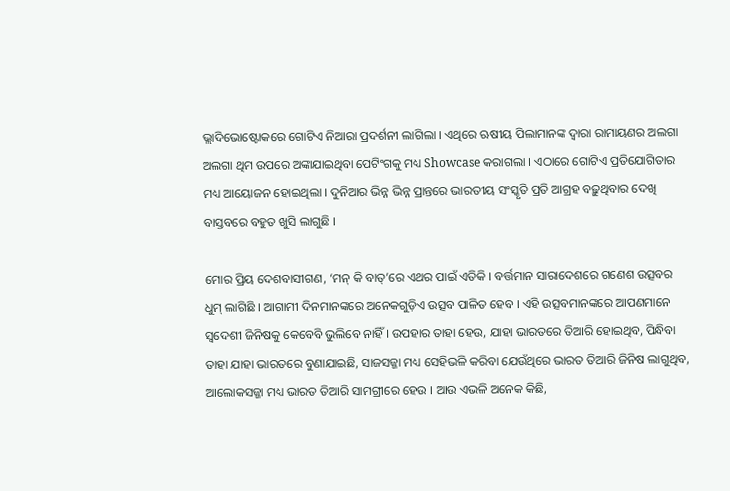ଭ୍ଲାଦିଭୋଷ୍ଟୋକରେ ଗୋଟିଏ ନିଆରା ପ୍ରଦର୍ଶନୀ ଲାଗିଲା । ଏଥିରେ ଋଷୀୟ ପିଲାମାନଙ୍କ ଦ୍ୱାରା ରାମାୟଣର ଅଲଗା ଅଲଗା ଥିମ ଉପରେ ଅଙ୍କାଯାଇଥିବା ପେଟିଂଗକୁ ମଧ୍ୟ Showcase କରାଗଲା । ଏଠାରେ ଗୋଟିଏ ପ୍ରତିଯୋଗିତାର ମଧ୍ୟ ଆୟୋଜନ ହୋଇଥିଲା । ଦୁନିଆର ଭିନ୍ନ ଭିନ୍ନ ପ୍ରାନ୍ତରେ ଭାରତୀୟ ସଂସ୍କୃତି ପ୍ରତି ଆଗ୍ରହ ବଢ଼ୁଥିବାର ଦେଖି ବାସ୍ତବରେ ବହୁତ ଖୁସି ଲାଗୁଛି ।

ମୋର ପ୍ରିୟ ଦେଶବାସୀଗଣ, ‘ମନ୍ କି ବାତ୍’ରେ ଏଥର ପାଇଁ ଏତିକି । ବର୍ତ୍ତମାନ ସାରାଦେଶରେ ଗଣେଶ ଉତ୍ସବର ଧୁମ୍ ଲାଗିଛି । ଆଗାମୀ ଦିନମାନଙ୍କରେ ଅନେକଗୁଡ଼ିଏ ଉତ୍ସବ ପାଳିତ ହେବ । ଏହି ଉତ୍ସବମାନଙ୍କରେ ଆପଣମାନେ ସ୍ୱଦେଶୀ ଜିନିଷକୁ କେବେବି ଭୁଲିବେ ନାହିଁ । ଉପହାର ତାହା ହେଉ, ଯାହା ଭାରତରେ ତିଆରି ହୋଇଥିବ, ପିନ୍ଧିବା ତାହା ଯାହା ଭାରତରେ ବୁଣାଯାଇଛି, ସାଜସଜ୍ଜା ମଧ୍ୟ ସେହିଭଳି କରିବା ଯେଉଁଥିରେ ଭାରତ ତିଆରି ଜିନିଷ ଲାଗୁଥିବ, ଆଲୋକସଜ୍ଜା ମଧ୍ୟ ଭାରତ ତିଆରି ସାମଗ୍ରୀରେ ହେଉ । ଆଉ ଏଭଳି ଅନେକ କିଛି,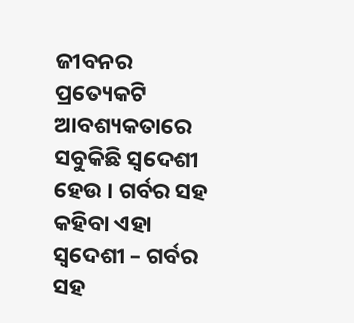ଜୀବନର ପ୍ରତ୍ୟେକଟି ଆବଶ୍ୟକତାରେ ସବୁକିଛି ସ୍ୱଦେଶୀ ହେଉ । ଗର୍ବର ସହ କହିବା ଏହା ସ୍ୱଦେଶୀ – ଗର୍ବର ସହ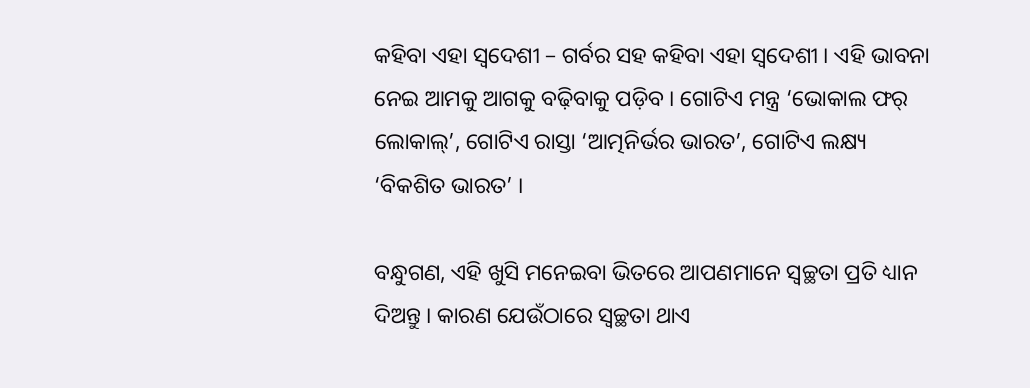କହିବା ଏହା ସ୍ୱଦେଶୀ – ଗର୍ବର ସହ କହିବା ଏହା ସ୍ୱଦେଶୀ । ଏହି ଭାବନା ନେଇ ଆମକୁ ଆଗକୁ ବଢ଼ିବାକୁ ପଡ଼ିବ । ଗୋଟିଏ ମନ୍ତ୍ର ‘ଭୋକାଲ ଫର୍ ଲୋକାଲ୍’, ଗୋଟିଏ ରାସ୍ତା ‘ଆତ୍ମନିର୍ଭର ଭାରତ’, ଗୋଟିଏ ଲକ୍ଷ୍ୟ ‘ବିକଶିତ ଭାରତ’ ।

ବନ୍ଧୁଗଣ, ଏହି ଖୁସି ମନେଇବା ଭିତରେ ଆପଣମାନେ ସ୍ୱଚ୍ଛତା ପ୍ରତି ଧ୍ୟାନ ଦିଅନ୍ତୁ । କାରଣ ଯେଉଁଠାରେ ସ୍ୱଚ୍ଛତା ଥାଏ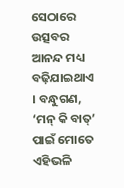ସେଠାରେ ଉତ୍ସବର ଆନନ୍ଦ ମଧ୍ୟ ବଢ଼ିଯାଇଥାଏ । ବନ୍ଧୁଗଣ, ‘ମନ୍ କି ବାତ୍’ ପାଇଁ ମୋତେ ଏହିଭଳି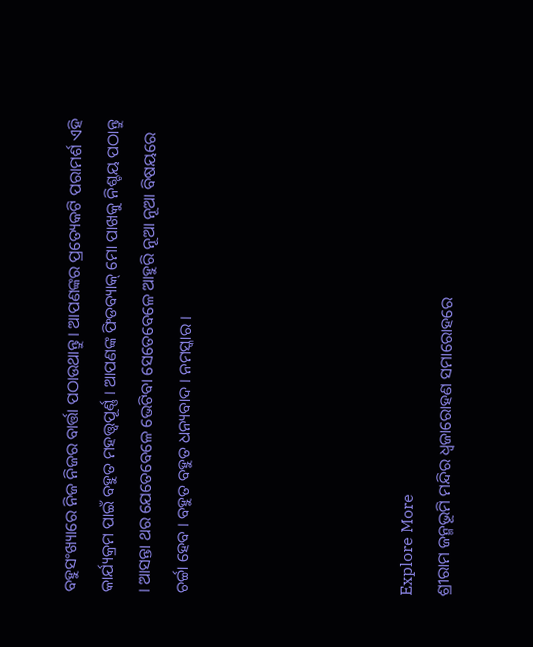ବହୁସଂଖ୍ୟାରେ ନିଜ ନିଜର ବାର୍ତ୍ତା ପଠାଉଥାନ୍ତୁ । ଆପଣଙ୍କର ପ୍ରତ୍ୟେକଟି ପରାମର୍ଶ ଏହି କାର୍ଯ୍ୟକ୍ରମ ପାଇଁ ବହୁତ ମହତ୍ତ୍ୱପୂର୍ଣ୍ଣ । ଆପଣଙ୍କ ଫିଡବ୍ୟାକ୍ ମୋ ପାଖକୁ ନିଶ୍ଚୟ ପଠାନ୍ତୁ । ଆସନ୍ତା ଥର ଯେତେବେଳେ ଭେଟିବା ସେତେବେଳେ ଆହୁରି ନୂଆ ନୂଆ ବିଷୟରେ ଚର୍ଚ୍ଚା ହେବ । ବହୁତ ବହୁତ ଧନ୍ୟବାଦ । ନମସ୍କାର ।





Explore More
ଶ୍ରୀରାମ ଜନ୍ମଭୂମି ମନ୍ଦିର ଧ୍ଵଜାରୋହଣ ସମାରୋହରେ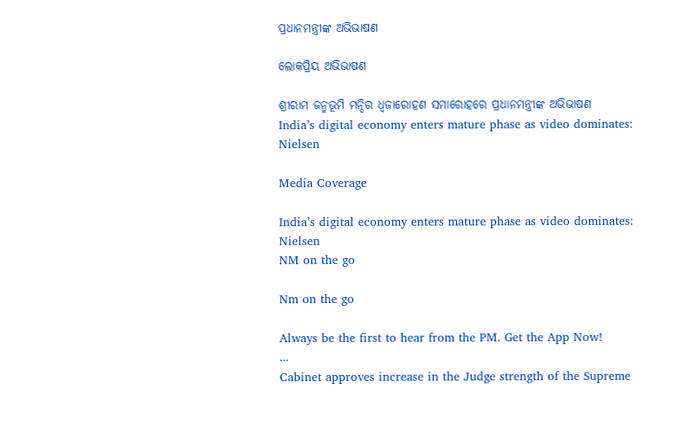ପ୍ରଧାନମନ୍ତ୍ରୀଙ୍କ ଅଭିଭାଷଣ

ଲୋକପ୍ରିୟ ଅଭିଭାଷଣ

ଶ୍ରୀରାମ ଜନ୍ମଭୂମି ମନ୍ଦିର ଧ୍ଵଜାରୋହଣ ସମାରୋହରେ ପ୍ରଧାନମନ୍ତ୍ରୀଙ୍କ ଅଭିଭାଷଣ
India’s digital economy enters mature phase as video dominates: Nielsen

Media Coverage

India’s digital economy enters mature phase as video dominates: Nielsen
NM on the go

Nm on the go

Always be the first to hear from the PM. Get the App Now!
...
Cabinet approves increase in the Judge strength of the Supreme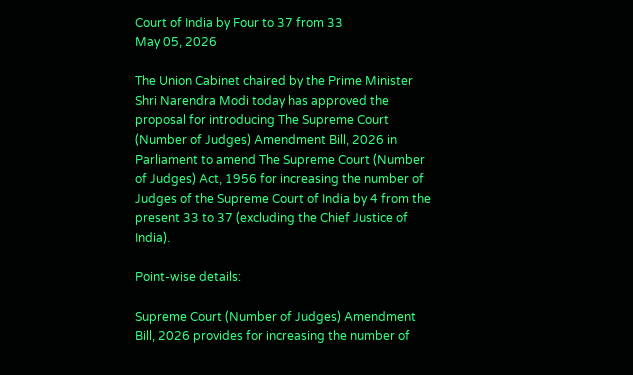Court of India by Four to 37 from 33
May 05, 2026

The Union Cabinet chaired by the Prime Minister Shri Narendra Modi today has approved the proposal for introducing The Supreme Court (Number of Judges) Amendment Bill, 2026 in Parliament to amend The Supreme Court (Number of Judges) Act, 1956 for increasing the number of Judges of the Supreme Court of India by 4 from the present 33 to 37 (excluding the Chief Justice of India).

Point-wise details:

Supreme Court (Number of Judges) Amendment Bill, 2026 provides for increasing the number of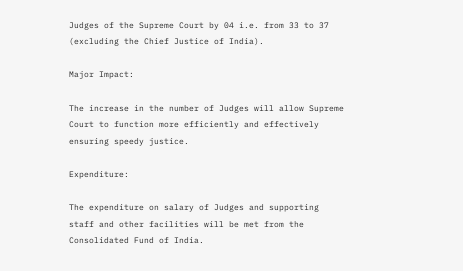Judges of the Supreme Court by 04 i.e. from 33 to 37 (excluding the Chief Justice of India).

Major Impact:

The increase in the number of Judges will allow Supreme Court to function more efficiently and effectively ensuring speedy justice.

Expenditure:

The expenditure on salary of Judges and supporting staff and other facilities will be met from the Consolidated Fund of India.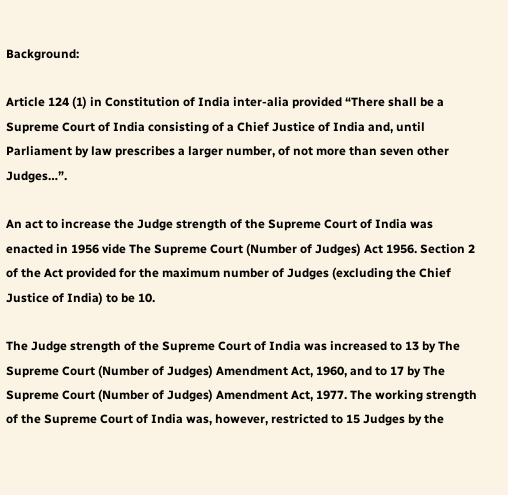Background:

Article 124 (1) in Constitution of India inter-alia provided “There shall be a Supreme Court of India consisting of a Chief Justice of India and, until Parliament by law prescribes a larger number, of not more than seven other Judges…”.

An act to increase the Judge strength of the Supreme Court of India was enacted in 1956 vide The Supreme Court (Number of Judges) Act 1956. Section 2 of the Act provided for the maximum number of Judges (excluding the Chief Justice of India) to be 10.

The Judge strength of the Supreme Court of India was increased to 13 by The Supreme Court (Number of Judges) Amendment Act, 1960, and to 17 by The Supreme Court (Number of Judges) Amendment Act, 1977. The working strength of the Supreme Court of India was, however, restricted to 15 Judges by the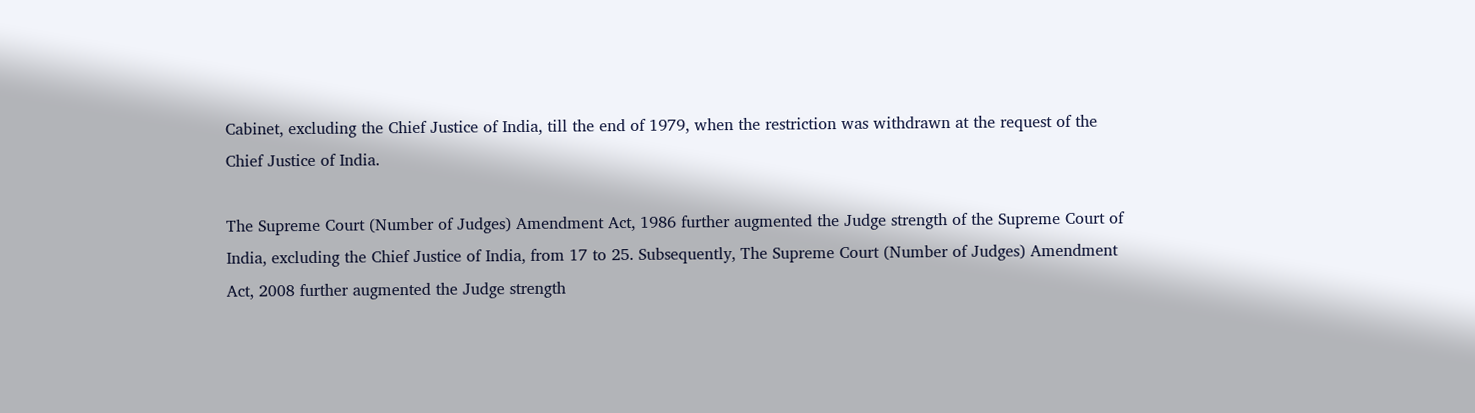Cabinet, excluding the Chief Justice of India, till the end of 1979, when the restriction was withdrawn at the request of the Chief Justice of India.

The Supreme Court (Number of Judges) Amendment Act, 1986 further augmented the Judge strength of the Supreme Court of India, excluding the Chief Justice of India, from 17 to 25. Subsequently, The Supreme Court (Number of Judges) Amendment Act, 2008 further augmented the Judge strength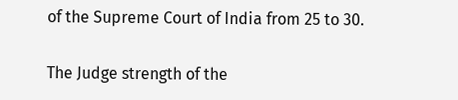of the Supreme Court of India from 25 to 30.

The Judge strength of the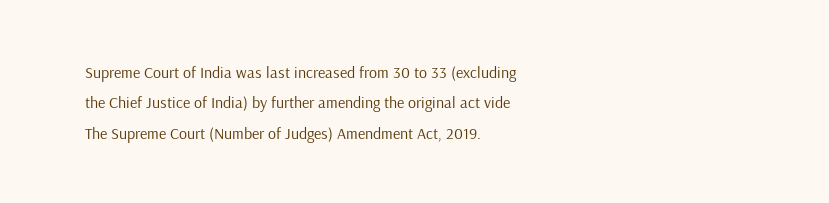Supreme Court of India was last increased from 30 to 33 (excluding the Chief Justice of India) by further amending the original act vide The Supreme Court (Number of Judges) Amendment Act, 2019.